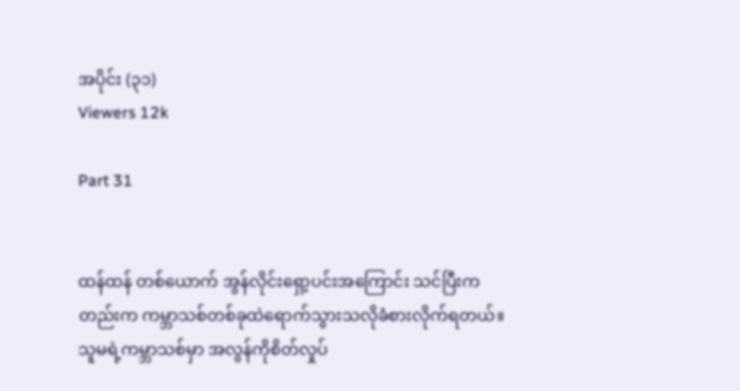အပိုင်း (၃၁)
Viewers 12k

Part 31


ထန်ထန် တစ်ယောက် အွန်လိုင်းရှော့ပင်းအကြောင်း သင်ပြီးကတည်းက ကမ္ဘာသစ်တစ်ခုထဲရောက်သွားသလိုခံစားလိုက်ရတယ်။ သူမရဲ့ကမ္ဘာသစ်မှာ အလွန်ကိုစိတ်လှုပ်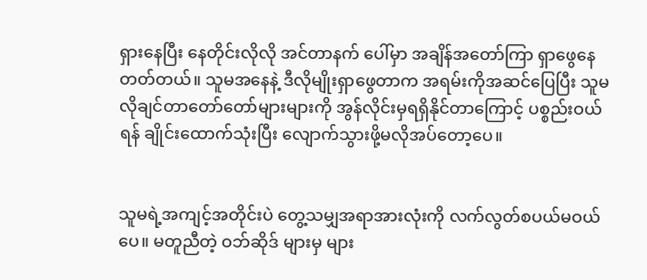ရှားနေပြီး နေတိုင်းလိုလို အင်တာနက် ပေါ်မှာ အချိန်အတော်ကြာ ရှာဖွေနေတတ်တယ်။ သူမအနေနဲ့ ဒီလိုမျိုးရှာဖွေတာက အရမ်းကိုအဆင်ပြေပြီး သူမလိုချင်တာတော်တော်များများကို အွန်လိုင်းမှရရှိနိုင်တာကြောင့် ပစ္စည်းဝယ်ရန် ချိုင်းထောက်သုံးပြီး လျောက်သွားဖို့မလိုအပ်တော့ပေ။


သူမရဲ့အကျင့်အတိုင်းပဲ တွေ့သမျှအရာအားလုံးကို လက်လွတ်စပယ်မဝယ်ပေ။ မတူညီတဲ့ ဝဘ်ဆိုဒ် များမှ များ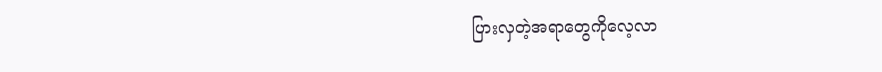ပြားလှတဲ့အရာတွေကိုလေ့လာ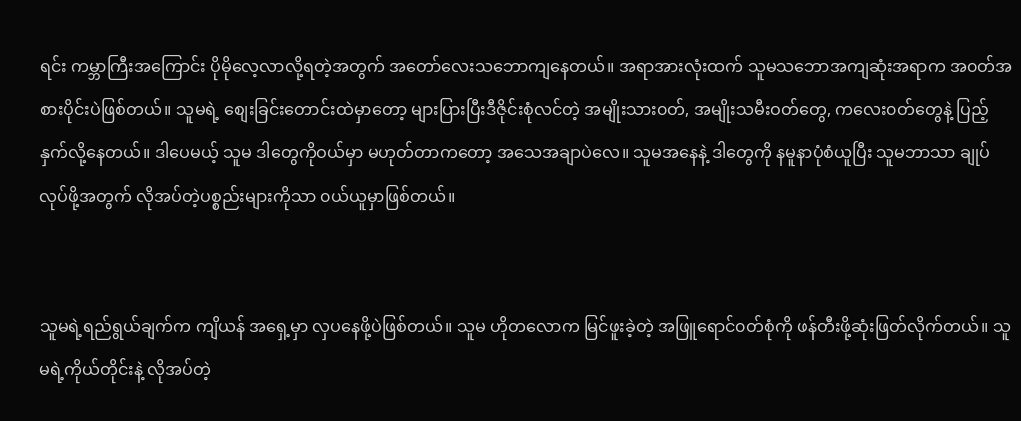ရင်း ကမ္ဘာကြီးအကြောင်း ပိုမိုလေ့လာလို့ရတဲ့အတွက် အတော်လေးသဘောကျနေတယ်။ အရာအားလုံးထက် သူမသဘောအကျဆုံးအရာက အ၀တ်အစားပိုင်းပဲဖြစ်တယ်။ သူမရဲ့ စျေးခြင်းတောင်းထဲမှာတော့ များပြားပြီးဒီဇိုင်းစုံလင်တဲ့ အမျိုးသား၀တ်, အမျိုးသမီးဝတ်တွေ, ကလေး၀တ်တွေနဲ့ ပြည့်နှက်လို့နေတယ်။ ဒါပေမယ့် သူမ ဒါတွေကိုဝယ်မှာ မဟုတ်တာကတော့ အသေအချာပဲလေ။ သူမအနေနဲ့ ဒါတွေကို နမူနာပုံစံယူပြီး သူမဘာသာ ချုပ်လုပ်ဖို့အတွက် လိုအပ်တဲ့ပစ္စည်းများကိုသာ ၀ယ်ယူမှာဖြစ်တယ်။


သူမရဲ့ရည်ရွယ်ချက်က ကျိယန် အရှေ့မှာ လှပနေဖို့ပဲဖြစ်တယ်။ သူမ ဟိုတလောက မြင်ဖူးခဲ့တဲ့ အဖြူရောင်၀တ်စုံကို ဖန်တီးဖို့ဆုံးဖြတ်လိုက်တယ်။ သူမရဲ့ကိုယ်တိုင်းနဲ့ လိုအပ်တဲ့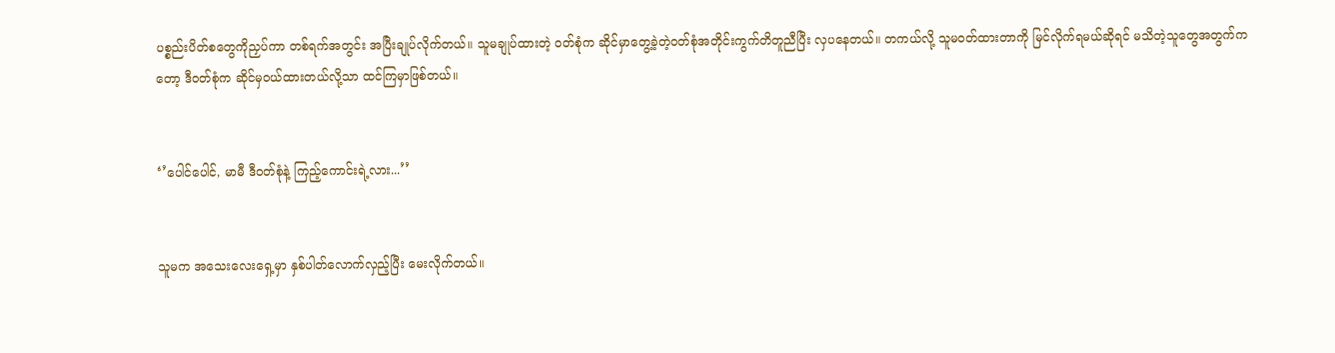ပစ္စည်းပိတ်စတွေကိုညှပ်ကာ တစ်ရက်အတွင်း အပြီးချုပ်လိုက်တယ်။ သူမချုပ်ထားတဲ့ ၀တ်စုံက ဆိုင်မှာတွေ့ခဲ့တဲ့ဝတ်စုံအတိုင်းကွက်တိတူညီပြီး လှပနေတယ်။ တကယ်လို့ သူမ၀တ်ထားတာကို မြင်လိုက်ရမယ်ဆိုရင် မသိတဲ့သူတွေအတွက်ကတော့ ဒီ၀တ်စုံက ဆိုင်မှဝယ်ထားတယ်လို့သာ ထင်ကြမှာဖြစ်တယ်။


‘’ပေါင်ပေါင်, မာမီ ဒီ၀တ်စုံနဲ့ ကြည့်ကောင်းရဲ့လား...’’


သူမက အသေးလေးရှေ့မှာ နှစ်ပါတ်လောက်လှည့်ပြီး မေးလိုက်တယ်။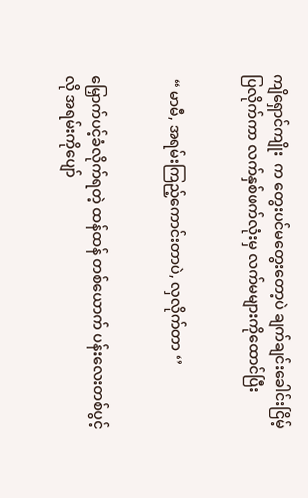ကျိရှောင်ကျိုး  က တွေးပင်မတွေးတော့ပဲ ချက်ချင်းခေါင်းငြိမ့်ပြလိုက်ကာ လက်နှစ်ဖက်လုံးမှ လက်မများကိုထောင်ပြီး


 “ မာမီ, အရမ်းကြည့်ကောင်းတာပဲ, လှလိုက်တာ ‘’


မြှောက်ပင့်ခံလိုက်ရတဲ့ ထန်ထန် တစ်ယောက် ပန်းလေးတစ်ပွင့်လို အရမ်းကိုပျော်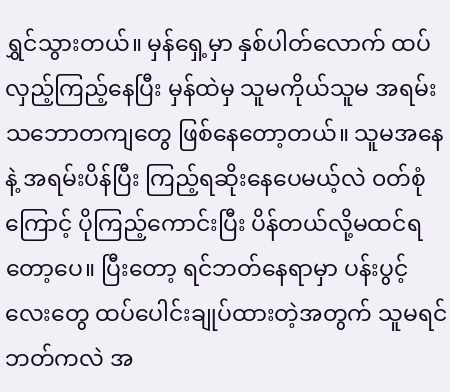ရွှင်သွားတယ်။ မှန်ရှေ့မှာ နှစ်ပါတ်လောက် ထပ်လှည့်ကြည့်နေပြီး မှန်ထဲမှ သူမကိုယ်သူမ အရမ်းသဘောတကျတွေ ဖြစ်နေတော့တယ်။ သူမအနေနဲ့ အရမ်းပိန်ပြီး ကြည့်ရဆိုးနေပေမယ့်လဲ ၀တ်စုံကြောင့် ပိုကြည့်ကောင်းပြီး ပိန်တယ်လို့မထင်ရတော့ပေ။ ပြီးတော့ ရင်ဘတ်နေရာမှာ ပန်းပွင့်လေးတွေ ထပ်ပေါင်းချုပ်ထားတဲ့အတွက် သူမရင်ဘတ်ကလဲ အ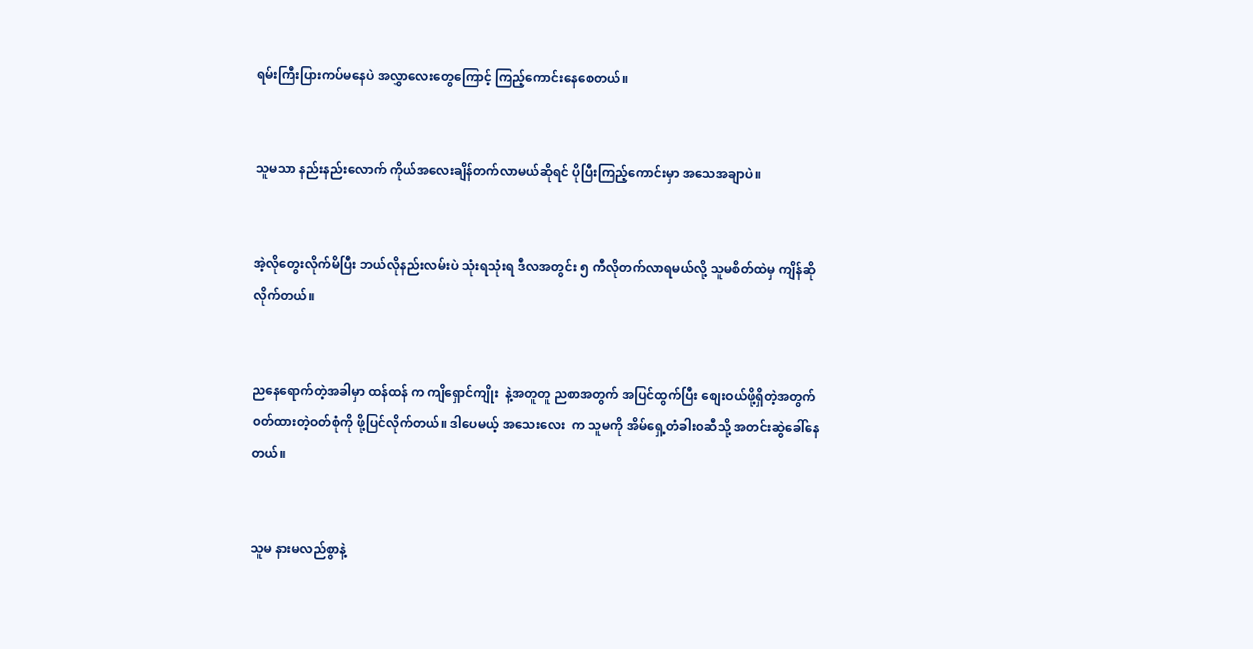ရမ်းကြီးပြားကပ်မနေပဲ အလွှာလေးတွေကြောင့် ကြည့်ကောင်းနေစေတယ်။


သူမသာ နည်းနည်းလောက် ကိုယ်အလေးချိန်တက်လာမယ်ဆိုရင် ပိုပြီးကြည့်ကောင်းမှာ အသေအချာပဲ။


အဲ့လိုတွေးလိုက်မိပြီး ဘယ်လိုနည်းလမ်းပဲ သုံးရသုံးရ ဒီလအတွင်း ၅ ကီလိုတက်လာရမယ်လို့ သူမစိတ်ထဲမှ ကျိန်ဆိုလိုက်တယ်။


ညနေရောက်တဲ့အခါမှာ ထန်ထန် က ကျိရှောင်ကျိုး  နဲ့အတူတူ ညစာအတွက် အပြင်ထွက်ပြီး စျေးဝယ်ဖို့ရှိတဲ့အတွက် ၀တ်ထားတဲ့ဝတ်စုံကို ဖို့ပြင်လိုက်တယ်။ ဒါပေမယ့် အသေးလေး  က သူမကို အိမ်ရှေ့တံခါး၀ဆီသို့ အတင်းဆွဲခေါ်နေတယ်။


သူမ နားမလည်စွာနဲ့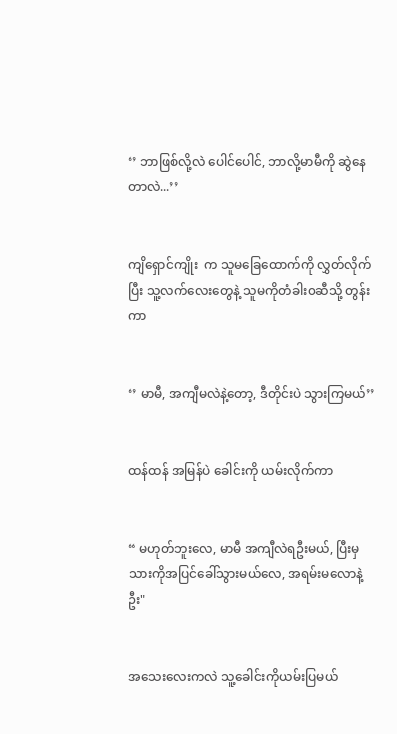‘’ ဘာဖြစ်လို့လဲ ပေါင်ပေါင်, ဘာလို့မာမီကို ဆွဲနေတာလဲ...’’


ကျိရှောင်ကျိုး  က သူမခြေထောက်ကို လွှတ်လိုက်ပြီး သူ့လက်လေးတွေနဲ့ သူမကိုတံခါး၀ဆီသို့ တွန်းကာ


‘’ မာမီ, အကျီမလဲနဲ့တော့, ဒီတိုင်းပဲ သွားကြမယ်’’


ထန်ထန် အမြန်ပဲ ခေါင်းကို ယမ်းလိုက်ကာ


“ မဟုတ်ဘူးလေ, မာမီ အကျီလဲရဦးမယ်, ပြီးမှသားကိုအပြင်ခေါ်သွားမယ်လေ, အရမ်းမလောနဲ့ဦး"


အသေးလေးကလဲ သူ့ခေါင်းကိုယမ်းပြမယ်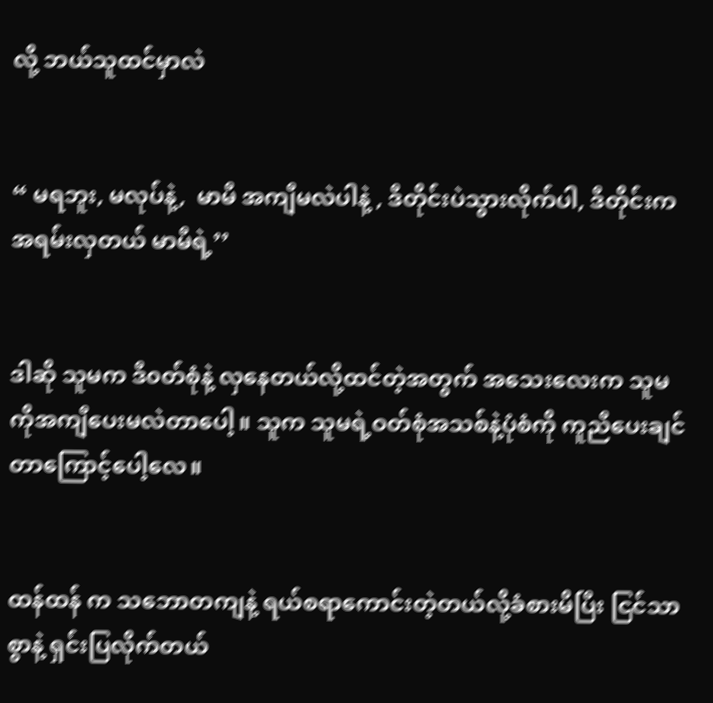လို့ ဘယ်သူထင်မှာလဲ


“ မရဘူး, မလုပ်နဲ့,  မာမီ အကျီမလဲပါနဲ့ , ဒီတိုင်းပဲသွားလိုက်ပါ, ဒီတိုင်းကအရမ်းလှတယ် မာမီရဲ့’’


ဒါဆို သူမက ဒီ၀တ်စုံနဲ့ လှနေတယ်လို့ထင်တဲ့အတွက် အသေးလေးက သူမကိုအကျီပေးမလဲတာပေါ့။ သူက သူမရဲ့ဝတ်စုံအသစ်နဲ့ပုံစံကို ကူညီပေးချင်တာကြောင့်ပေါ့လေ။


ထန်ထန် က သဘောတကျနဲ့ ရယ်စရာကောင်းတဲ့တယ်လို့ခံစားမိပြီး ငြင်သာစွာနဲ့ ရှင်းပြလိုက်တယ်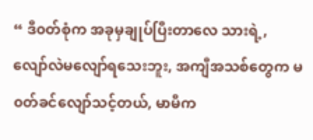“ ဒီ၀တ်စုံက အခုမှချုပ်ပြီးတာလေ သားရဲ့, လျော်လဲမလျော်ရသေးဘူး, အကျီအသစ်တွေက မ၀တ်ခင်လျော်သင့်တယ်, မာမီက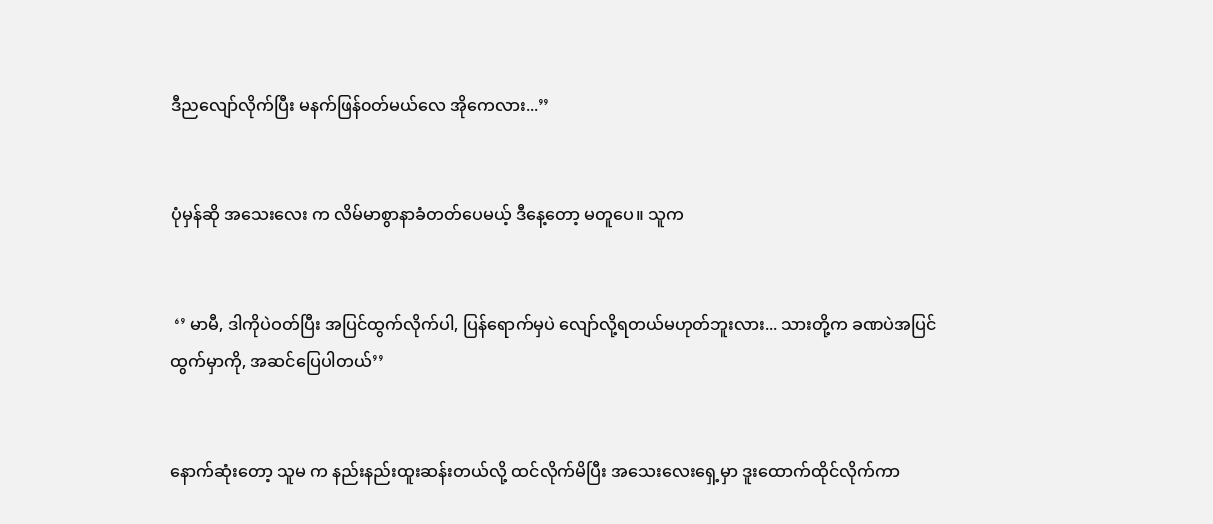ဒီညလျော်လိုက်ပြီး မနက်ဖြန်၀တ်မယ်လေ အိုကေလား...’’


ပုံမှန်ဆို အသေးလေး က လိမ်မာစွာနာခံတတ်ပေမယ့် ဒီနေ့တော့ မတူပေ။ သူက


 ‘’ မာမီ, ဒါကိုပဲဝတ်ပြီး အပြင်ထွက်လိုက်ပါ, ပြန်ရောက်မှပဲ လျော်လို့ရတယ်မဟုတ်ဘူးလား... သားတို့က ခဏပဲအပြင်ထွက်မှာကို, အဆင်ပြေပါတယ်’’


နောက်ဆုံးတော့ သူမ က နည်းနည်းထူးဆန်းတယ်လို့ ထင်လိုက်မိပြီး အသေးလေးရှေ့မှာ ဒူးထောက်ထိုင်လိုက်ကာ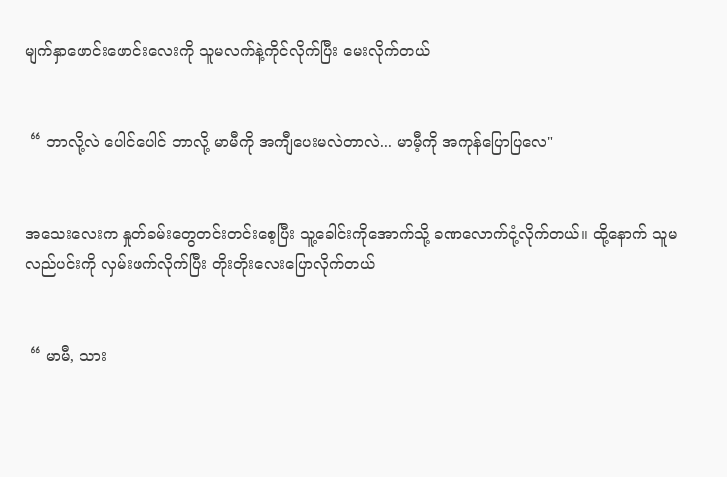မျက်နှာဖောင်းဖောင်းလေးကို သူမလက်နဲ့ကိုင်လိုက်ပြီး မေးလိုက်တယ်


 “ ဘာလို့လဲ ပေါင်ပေါင် ဘာလို့ မာမီကို အကျီပေးမလဲတာလဲ... မာမီ့ကို အကုန်ပြောပြလေ"


အသေးလေးက နှုတ်ခမ်းတွေတင်းတင်းစေ့ပြီး သူ့ခေါင်းကိုအောက်သို့ ခဏလောက်ငုံ့လိုက်တယ်။ ထို့နောက် သူမလည်ပင်းကို လှမ်းဖက်လိုက်ပြီး တိုးတိုးလေးပြောလိုက်တယ်


 “ မာမီ, သား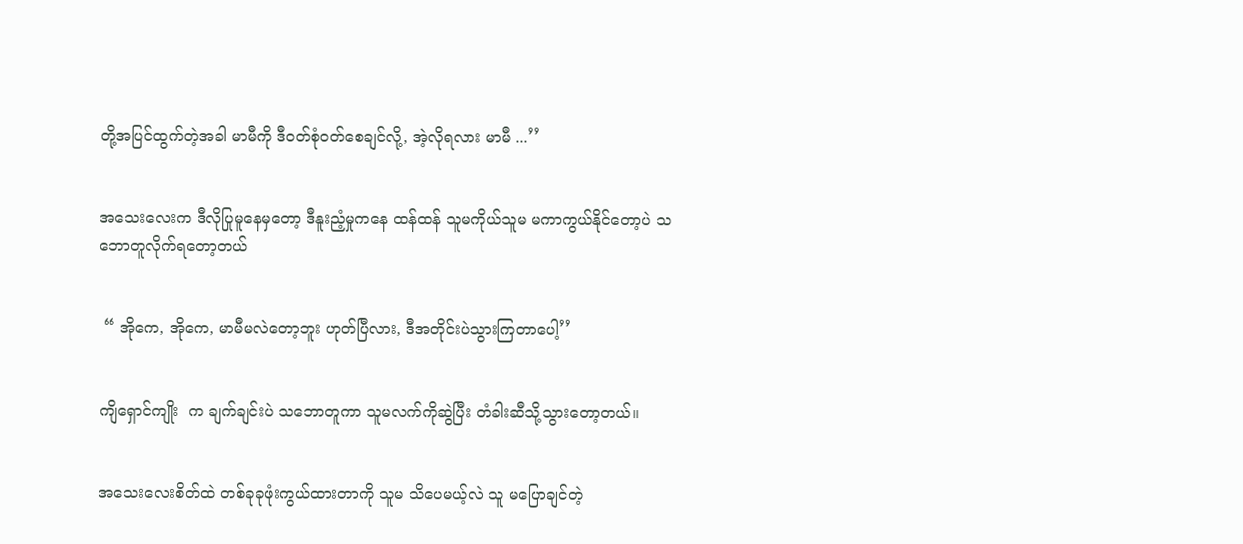တို့အပြင်ထွက်တဲ့အခါ မာမီကို ဒီ၀တ်စုံဝတ်စေချင်လို့, အဲ့လိုရလား မာမီ ...’’


အသေးလေးက ဒီလိုပြုမူနေမှတော့ ဒီနူးညံ့မှုကနေ ထန်ထန် သူမကိုယ်သူမ မကာကွယ်နိုင်တော့ပဲ သဘောတူလိုက်ရတော့တယ်


 “ အိုကေ, အိုကေ, မာမီမလဲတော့ဘူး ဟုတ်ပြီလား, ဒီအတိုင်းပဲသွားကြတာပေါ့’’


ကျိရှောင်ကျိုး  က ချက်ချင်းပဲ သဘောတူကာ သူမလက်ကိုဆွဲပြီး တံခါးဆီသို့သွားတော့တယ်။


အသေးလေးစိတ်ထဲ တစ်ခုခုဖုံးကွယ်ထားတာကို သူမ သိပေမယ့်လဲ သူ မပြောချင်တဲ့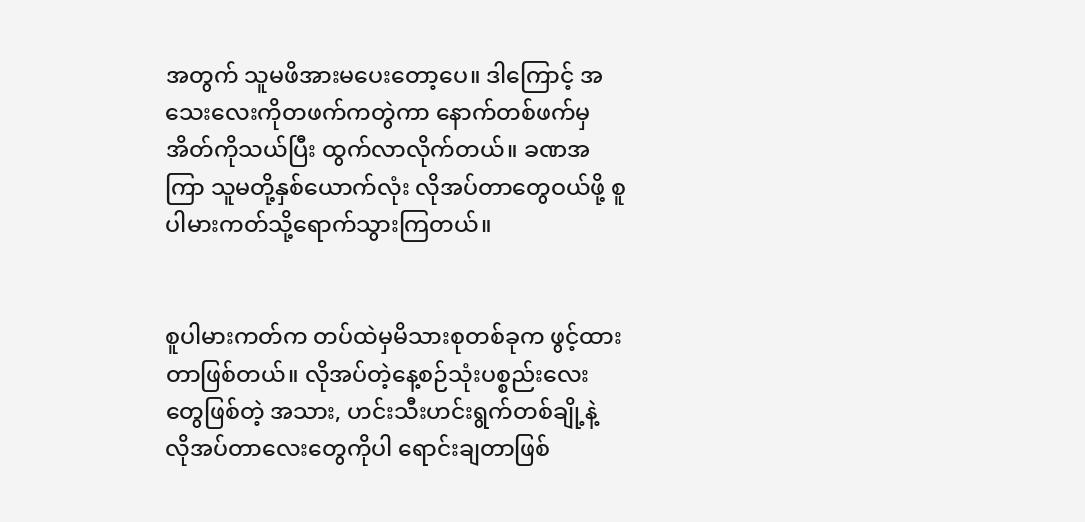အတွက် သူမဖိအားမပေးတော့ပေ။ ဒါကြောင့် အသေးလေးကိုတဖက်ကတွဲကာ နောက်တစ်ဖက်မှ အိတ်ကိုသယ်ပြီး ထွက်လာလိုက်တယ်။ ခဏအကြာ သူမတို့နှစ်ယောက်လုံး လိုအပ်တာတွေဝယ်ဖို့ စူပါမားကတ်သို့ရောက်သွားကြတယ်။


စူပါမားကတ်က တပ်ထဲမှမိသားစုတစ်ခုက ဖွင့်ထားတာဖြစ်တယ်။ လိုအပ်တဲ့နေ့စဉ်သုံးပစ္စည်းလေးတွေဖြစ်တဲ့ အသား, ဟင်းသီးဟင်းရွက်တစ်ချို့နဲ့ လိုအပ်တာလေးတွေကိုပါ ရောင်းချတာဖြစ်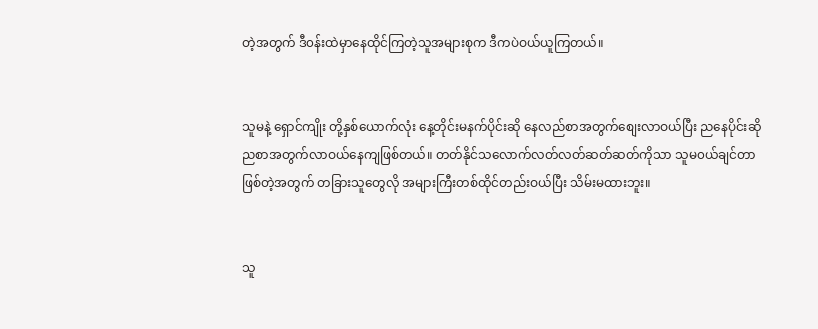တဲ့အတွက် ဒီ၀န်းထဲမှာနေထိုင်ကြတဲ့သူအများစုက ဒီကပဲဝယ်ယူကြတယ်။


သူမနဲ့ ရှောင်ကျိုး တို့နှစ်ယောက်လုံး နေ့တိုင်းမနက်ပိုင်းဆို နေလည်စာအတွက်စျေးလာဝယ်ပြီး ညနေပိုင်းဆို ညစာအတွက်လာဝယ်နေကျဖြစ်တယ်။ တတ်နိုင်သလောက်လတ်လတ်ဆတ်ဆတ်ကိုသာ သူမ၀ယ်ချင်တာဖြစ်တဲ့အတွက် တခြားသူတွေလို အများကြီးတစ်ထိုင်တည်းဝယ်ပြီး သိမ်းမထားဘူး။


သူ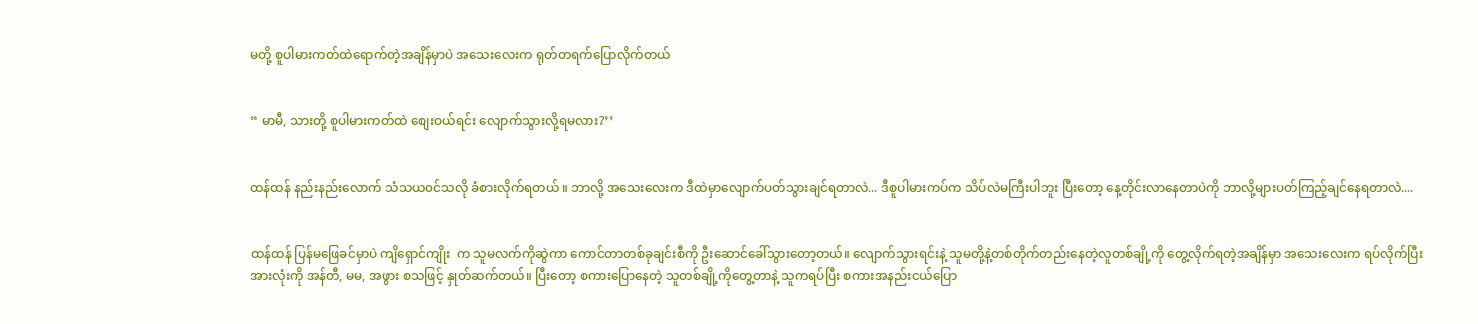မတို့ စူပါမားကတ်ထဲရောက်တဲ့အချိန်မှာပဲ အသေးလေးက ရုတ်တရက်ပြောလိုက်တယ်


“ မာမီ, သားတို့ စူပါမားကတ်ထဲ စျေးဝယ်ရင်း လျောက်သွားလို့ရမလား?’’


ထန်ထန် နည်းနည်းလောက် သံသယ၀င်သလို ခံစားလိုက်ရတယ် ။ ဘာလို့ အသေးလေးက ဒီထဲမှာလျောက်ပတ်သွားချင်ရတာလဲ... ဒီစူပါမားကပ်က သိပ်လဲမကြီးပါဘူး ပြီးတော့ နေ့တိုင်းလာနေတာပဲကို ဘာလို့များပတ်ကြည့်ချင်နေရတာလဲ....


ထန်ထန် ပြန်မဖြေခင်မှာပဲ ကျိရှောင်ကျိုး  က သူမလက်ကိုဆွဲကာ ကောင်တာတစ်ခုချင်းစီကို ဦးဆောင်ခေါ်သွားတော့တယ်။ လျောက်သွားရင်းနဲ့ သူမတို့နဲ့တစ်တိုက်တည်းနေတဲ့လူတစ်ချို့ကို တွေ့လိုက်ရတဲ့အချိန်မှာ အသေးလေးက ရပ်လိုက်ပြီးအားလုံးကို အန်တီ, မမ, အဖွား စသဖြင့် နှုတ်ဆက်တယ်။ ပြီးတော့ စကားပြောနေတဲ့ သူတစ်ချို့ကိုတွေ့တာနဲ့ သူကရပ်ပြီး စကားအနည်းငယ်ပြော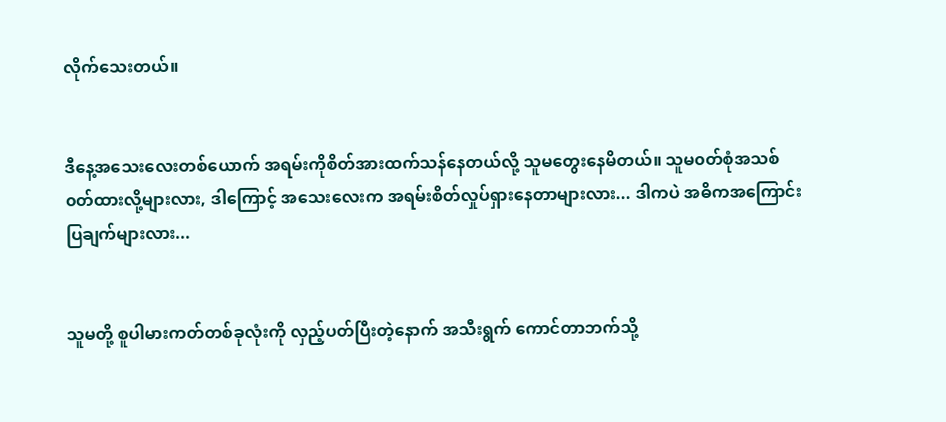လိုက်သေးတယ်။


ဒီနေ့အသေးလေးတစ်ယောက် အရမ်းကိုစိတ်အားထက်သန်နေတယ်လို့ သူမတွေးနေမိတယ်။ သူမ၀တ်စုံအသစ်၀တ်ထားလို့များလား, ဒါကြောင့် အသေးလေးက အရမ်းစိတ်လှုပ်ရှားနေတာများလား... ဒါကပဲ အဓိကအကြောင်းပြချက်များလား...


သူမတို့ စူပါမားကတ်တစ်ခုလုံးကို လှည့်ပတ်ပြီးတဲ့နောက် အသီးရွက် ကောင်တာဘက်သို့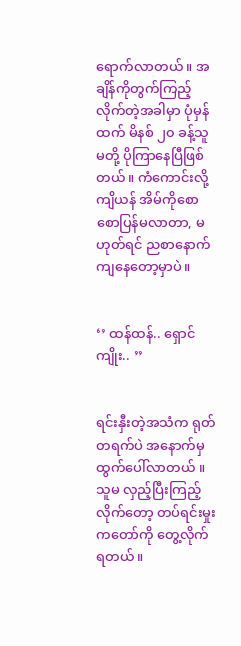ရောက်လာတယ်။ အချိန်ကိုတွက်ကြည့်လိုက်တဲ့အခါမှာ ပုံမှန်ထက် မိနစ် ၂၀ ခန့်သူမတို့ ပိုကြာနေပြီဖြစ်တယ်။ ကံကောင်းလို့ ကျိယန် အိမ်ကိုစောစောပြန်မလာတာ, မဟုတ်ရင် ညစာနောက်ကျနေတော့မှာပဲ။


‘’ ထန်ထန်.. ရှောင်ကျိုး.. ’’


ရင်းနှီးတဲ့အသံက ရုတ်တရက်ပဲ အနောက်မှထွက်ပေါ်လာတယ် ။ သူမ လှည့်ပြီးကြည့်လိုက်တော့ တပ်ရင်းမှုးကတော်ကို တွေ့လိုက်ရတယ်။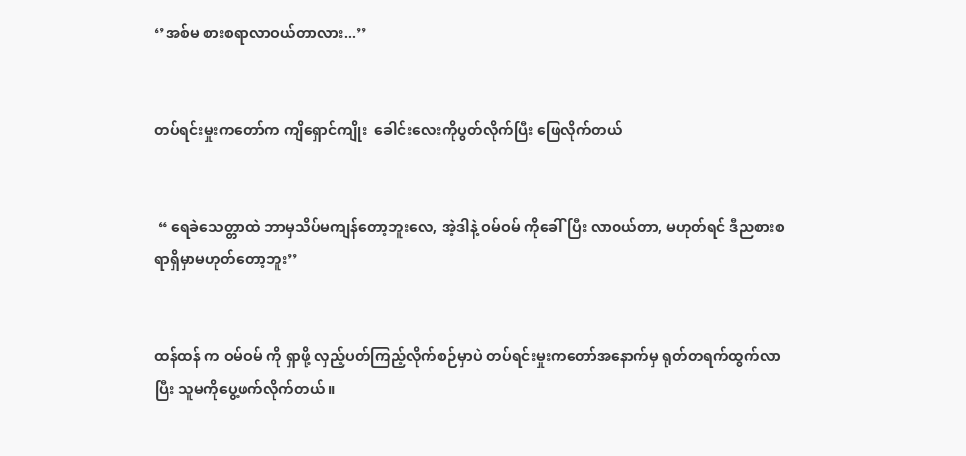‘’အစ်မ စားစရာလာဝယ်တာလား...’’


တပ်ရင်းမှုးကတော်က ကျိရှောင်ကျိုး  ခေါင်းလေးကိုပွတ်လိုက်ပြီး ဖြေလိုက်တယ်


 “ ရေခဲသေတ္တာထဲ ဘာမှသိပ်မကျန်တော့ဘူးလေ, အဲ့ဒါနဲ့ ဝမ်ဝမ် ကိုခေါ်ပြီး လာ၀ယ်တာ, မဟုတ်ရင် ဒီညစားစရာရှိမှာမဟုတ်တော့ဘူး’’


ထန်ထန် က ဝမ်ဝမ် ကို ရှာဖို့ လှည့်ပတ်ကြည့်လိုက်စဉ်မှာပဲ တပ်ရင်းမှုးကတော်အနောက်မှ ရုတ်တရက်ထွက်လာပြီး သူမကိုပွေ့ဖက်လိုက်တယ်။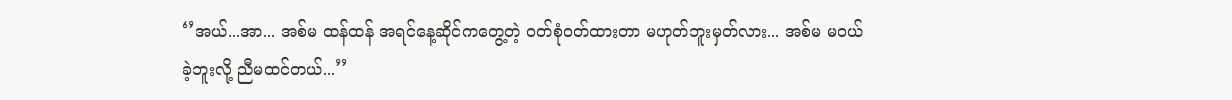‘’အယ်...အာ... အစ်မ ထန်ထန် အရင်နေ့ဆိုင်ကတွေ့တဲ့ ၀တ်စုံဝတ်ထားတာ မဟုတ်ဘူးမှတ်လား... အစ်မ မ၀ယ်ခဲ့ဘူးလို့ ညီမထင်တယ်...’’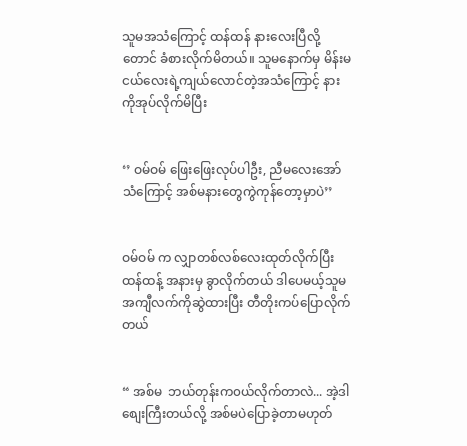သူမအသံကြောင့် ထန်ထန် နားလေးပြီလို့တောင် ခံစားလိုက်မိတယ်။ သူမနောက်မှ မိန်းမငယ်လေးရဲ့ကျယ်လောင်တဲ့အသံကြောင့် နားကိုအုပ်လိုက်မိပြီး


‘’ ဝမ်ဝမ် ဖြေးဖြေးလုပ်ပါဦး, ညီမလေးအော်သံကြောင့် အစ်မနားတွေကွဲကုန်တော့မှာပဲ’’


ဝမ်ဝမ် က လျှာတစ်လစ်လေးထုတ်လိုက်ပြီး ထန်ထန့် အနားမှ ခွာလိုက်တယ် ဒါပေမယ့်သူမအကျီလက်ကိုဆွဲထားပြီး တီတိုးကပ်ပြောလိုက်တယ်


“ အစ်မ  ဘယ်တုန်းက၀ယ်လိုက်တာလဲ... အဲ့ဒါစျေးကြီးတယ်လို့ အစ်မပဲပြောခဲ့တာမဟုတ်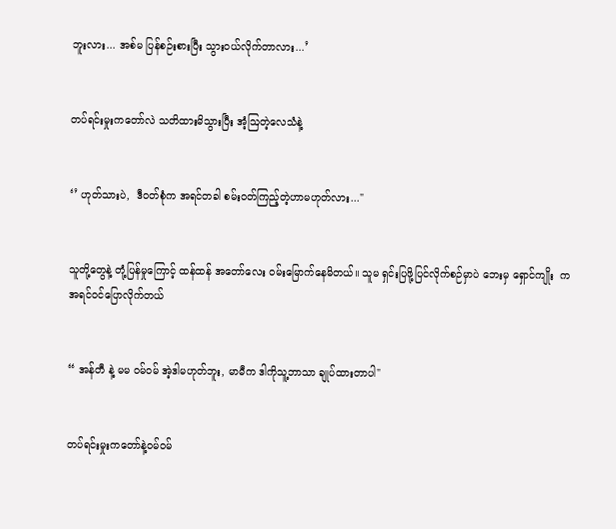ဘူးလား... အစ်မ ပြန်စဉ်းစားပြီး သွား၀ယ်လိုက်တာလား...’


တပ်ရင်းမှုးကတော်လဲ သတိထားမိသွားပြီး အံ့ဩတဲ့လေသံနဲ့


‘’ ဟုတ်သားပဲ,  ဒီ၀တ်စုံက အရင်တခါ စမ်းဝတ်ကြည့်တဲ့ဟာမဟုတ်လား..."


သူတို့တွေနဲ့ တုံ့ပြန်မှုကြောင့် ထန်ထန် အတော်လေး ၀မ်းမြောက်နေမိတယ်။ သူမ ရှင်းပြဖို့ပြင်လိုက်စဉ်မှာပဲ ဘေးမှ ရှောင်ကျိုး  က အရင်ဝင်ပြောလိုက်တယ်


“ အန်တီ နဲ့ မမ ဝမ်ဝမ် အဲ့ဒါမဟုတ်ဘူး, မာမီက ဒါကိုသူ့ဘာသာ ချုပ်ထားတာပါ"


တပ်ရင်းမှုးကတော်နဲ့ဝမ်ဝမ်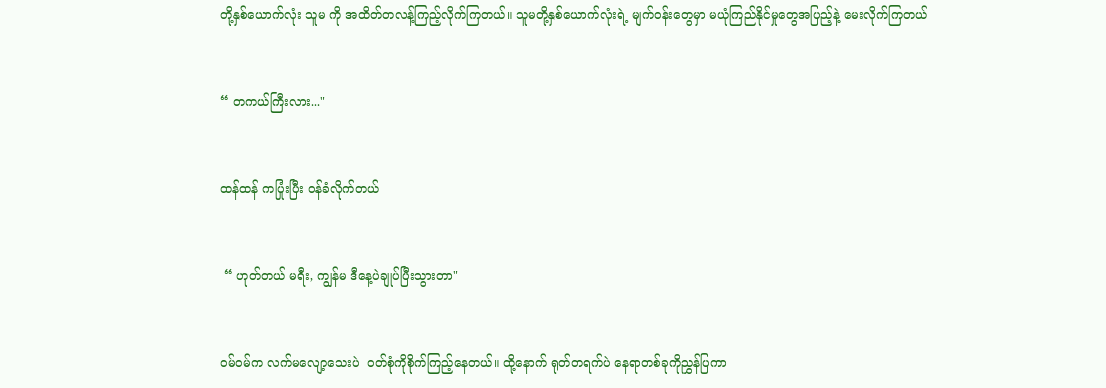တို့နှစ်ယောက်လုံး သူမ ကို အထိတ်တလန့်ကြည့်လိုက်ကြတယ်။ သူမတို့နှစ်ယောက်လုံးရဲ့ မျက်၀န်းတွေမှာ မယုံကြည်နိုင်မှုတွေအပြည့်နဲ့ မေးလိုက်ကြတယ်


“ တကယ်ကြီးလား..."


ထန်ထန် ကပြုံးပြီး ၀န်ခံလိုက်တယ်


 “ ဟုတ်တယ် မရီး, ကျွန်မ ဒီနေ့ပဲချုပ်ပြီးသွားတာ"


ဝမ်ဝမ်က လက်မလျော့သေးပဲ  ၀တ်စုံကိုစိုက်ကြည့်နေတယ်။ ထို့နောက် ရုတ်တရက်ပဲ နေရာတစ်ခုကိုညွှန်ပြကာ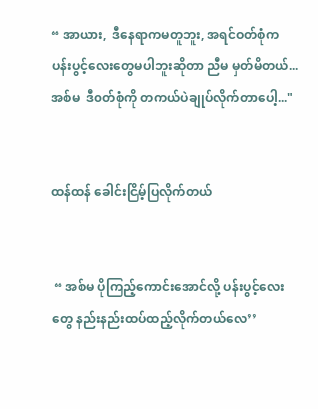“ အာယား,  ဒီနေရာကမတူဘူး, အရင်ဝတ်စုံက ပန်းပွင့်လေးတွေမပါဘူးဆိုတာ ညီမ မှတ်မိတယ်...အစ်မ  ဒီ၀တ်စုံကို တကယ်ပဲချုပ်လိုက်တာပေါ့..."


ထန်ထန် ခေါင်းငြိမ့်ပြလိုက်တယ်


 “ အစ်မ ပိုကြည့်ကောင်းအောင်လို့ ပန်းပွင့်လေးတွေ နည်းနည်းထပ်ထည့်လိုက်တယ်လေ’’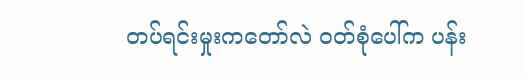တပ်ရင်းမှုးကတော်လဲ ၀တ်စုံပေါ်က ပန်း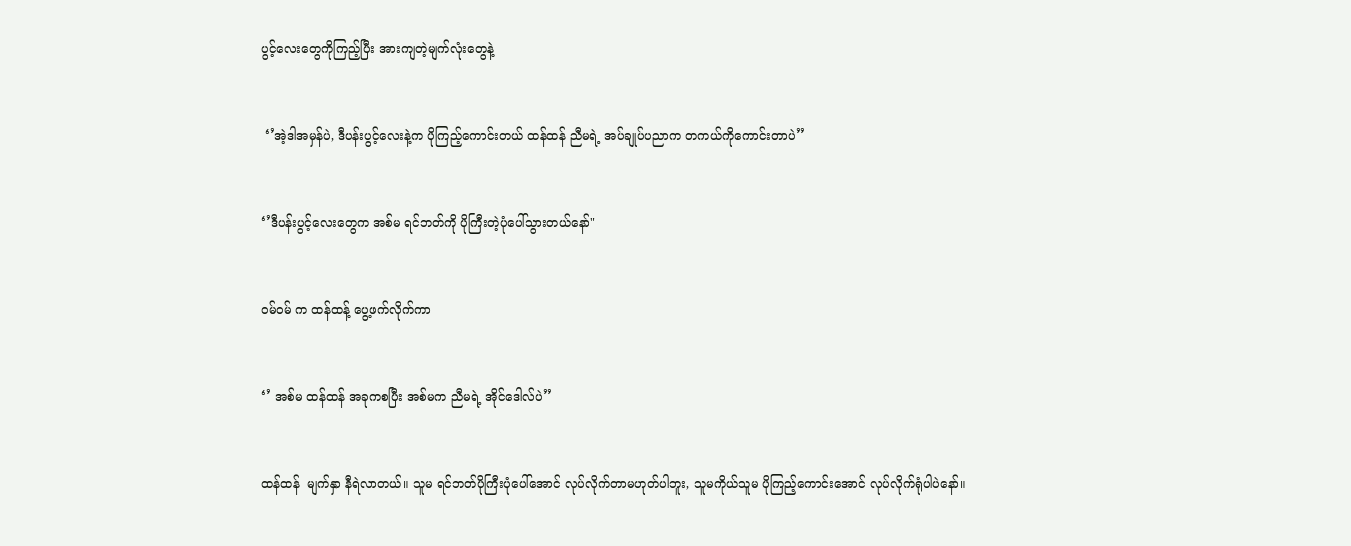ပွင့်လေးတွေကိုကြည့်ပြီး အားကျတဲ့မျက်လုံးတွေနဲ့


 ‘’အဲ့ဒါအမှန်ပဲ, ဒီပန်းပွင့်လေးနဲ့က ပိုကြည့်ကောင်းတယ် ထန်ထန် ညီမရဲ့ အပ်ချုပ်ပညာက တကယ်ကိုကောင်းတာပဲ’’


‘’ဒီပန်းပွင့်လေးတွေက အစ်မ ရင်ဘတ်ကို ပိုကြီးတဲ့ပုံပေါ်သွားတယ်နော်"


ဝမ်ဝမ် က ထန်ထန့် ပွေ့ဖက်လိုက်ကာ


‘’ အစ်မ ထန်ထန် အခုကစပြီး အစ်မက ညီမရဲ့ အိုင်ဒေါလ်ပဲ’’


ထန်ထန်  မျက်နှာ နီရဲလာတယ်။ သူမ ရင်ဘတ်ပိုကြီးပုံပေါ်အောင် လုပ်လိုက်တာမဟုတ်ပါဘူး, သူမကိုယ်သူမ ပိုကြည့်ကောင်းအောင် လုပ်လိုက်ရုံပါပဲနော်။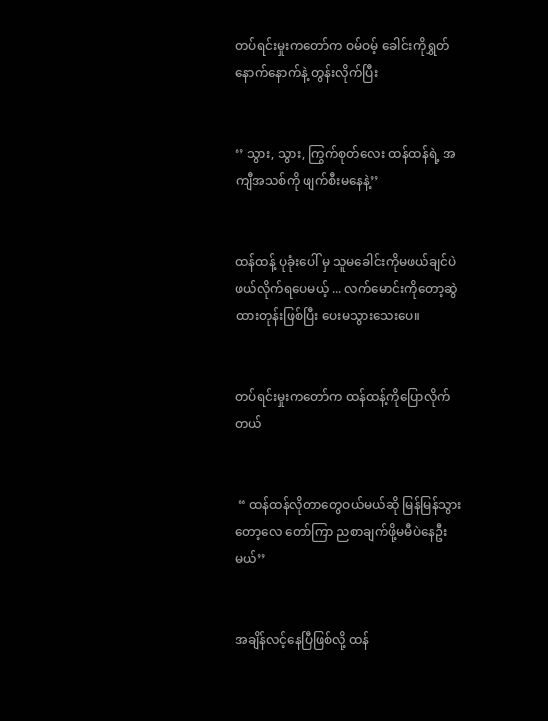တပ်ရင်းမှုးကတော်က ဝမ်ဝမ့် ခေါင်းကိုရွှတ်နောက်နောက်နဲ့ တွန်းလိုက်ပြီး


‘’ သွား, သွား, ကြွက်စုတ်လေး ထန်ထန်ရဲ့ အကျီအသစ်ကို ဖျက်စီးမနေနဲ့’’


ထန်ထန့် ပုခုံးပေါ် မှ သူမခေါင်းကိုမဖယ်ချင်ပဲ ဖယ်လိုက်ရပေမယ့် ... လက်မောင်းကိုတော့ဆွဲထားတုန်းဖြစ်ပြီး ပေးမသွားသေးပေ။


တပ်ရင်းမှုးကတော်က ထန်ထန့်ကိုပြောလိုက်တယ်


 “ ထန်ထန်လိုတာတွေဝယ်မယ်ဆို မြန်မြန်သွားတော့လေ တော်ကြာ ညစာချက်ဖို့မမီပဲနေဦးမယ်’’


အချိန်လင့်နေပြီဖြစ်လို့ ထန်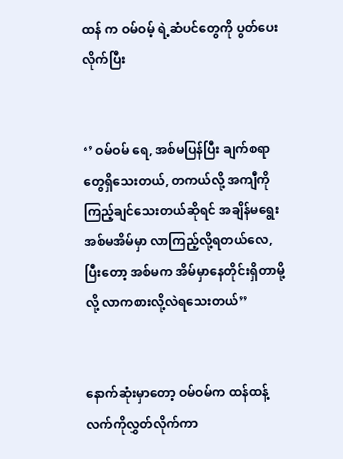ထန် က ဝမ်ဝမ့် ရဲ့ဆံပင်တွေကို ပွတ်ပေးလိုက်ပြီး


‘’ ဝမ်ဝမ် ရေ, အစ်မပြန်ပြီး ချက်စရာတွေရှိသေးတယ်, တကယ်လို့ အကျီကိုကြည့်ချင်သေးတယ်ဆိုရင် အချိန်မရွေးအစ်မအိမ်မှာ လာကြည့်လို့ရတယ်လေ, ပြီးတော့ အစ်မက အိမ်မှာနေတိုင်းရှိတာမို့လို့ လာကစားလို့လဲရသေးတယ်’’


နောက်ဆုံးမှာတော့ ဝမ်ဝမ်က ထန်ထန့်လက်ကိုလွှတ်လိုက်ကာ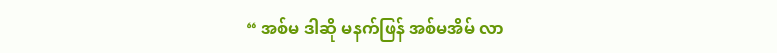“ အစ်မ ဒါဆို မနက်ဖြန် အစ်မအိမ် လာ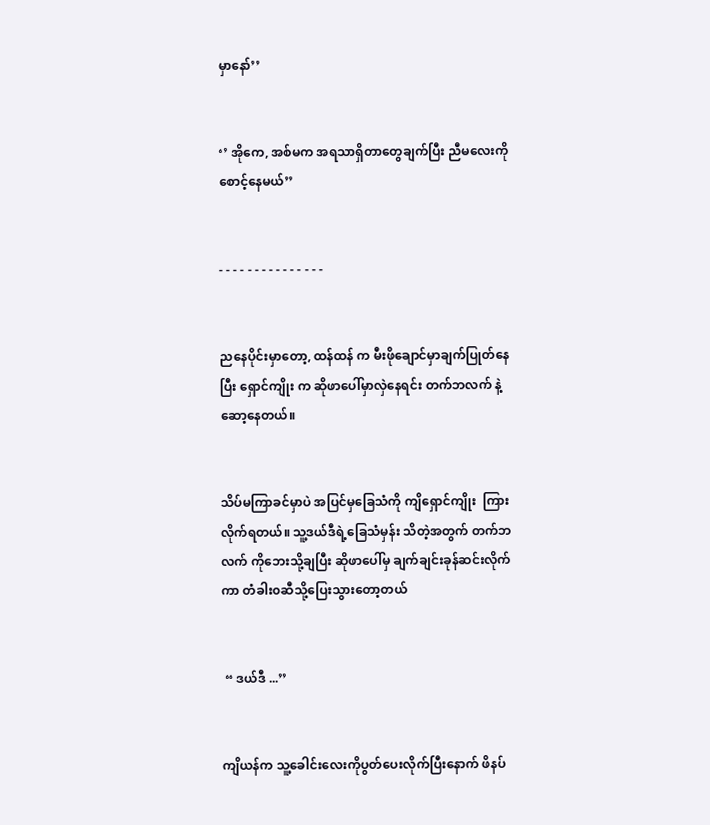မှာနော်’’


‘’ အိုကေ, အစ်မက အရသာရှိတာတွေချက်ပြီး ညီမလေးကို စောင့်နေမယ်’’


- - - - - - - - - - - - - - -


ညနေပိုင်းမှာတော့, ထန်ထန် က မီးဖိုချောင်မှာချက်ပြုတ်နေပြီး ရှောင်ကျိုး က ဆိုဖာပေါ်မှာလှဲနေရင်း တက်ဘလက် နဲ့ဆော့နေတယ်။


သိပ်မကြာခင်မှာပဲ အပြင်မှခြေသံကို ကျိရှောင်ကျိုး  ကြားလိုက်ရတယ်။ သူ့ဒယ်ဒီရဲ့ခြေသံမှန်း သိတဲ့အတွက် တက်ဘလက် ကိုဘေးသို့ချပြီး ဆိုဖာပေါ်မှ ချက်ချင်းခုန်ဆင်းလိုက်ကာ တံခါး၀ဆီသို့ပြေးသွားတော့တယ်


 “ ဒယ်ဒီ ...’’


ကျိယန်က သူ့ခေါင်းလေးကိုပွတ်ပေးလိုက်ပြီးနောက် ဖိနပ်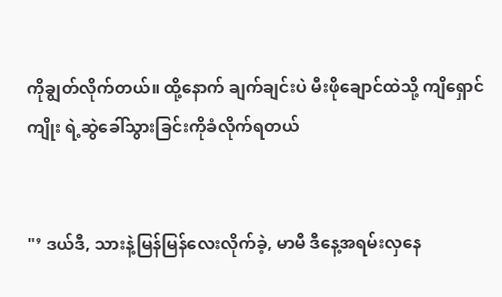ကိုချွတ်လိုက်တယ်။ ထို့နောက် ချက်ချင်းပဲ မီးဖိုချောင်ထဲသို့ ကျိရှောင်ကျိုး ရဲ့ဆွဲခေါ်သွားခြင်းကိုခံလိုက်ရတယ်


"’ ဒယ်ဒီ, သားနဲ့မြန်မြန်လေးလိုက်ခဲ့, မာမီ ဒီနေ့အရမ်းလှနေ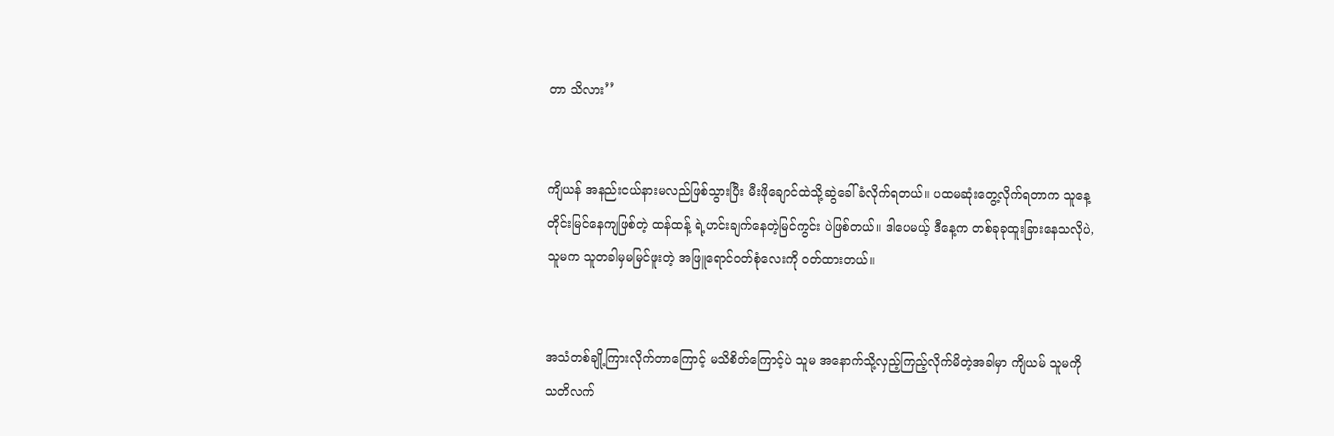တာ သိလား’’


ကျိယန် အနည်းငယ်နားမလည်ဖြစ်သွားပြီး မီးဖိုချောင်ထဲသို့ဆွဲခေါ်ခံလိုက်ရတယ်။ ပထမဆုံးတွေ့လိုက်ရတာက သူနေ့တိုင်းမြင်နေကျဖြစ်တဲ့ ထန်ထန့် ရဲ့ဟင်းချက်နေတဲ့မြင်ကွင်း ပဲဖြစ်တယ်။ ဒါပေမယ့် ဒီနေ့က တစ်ခုခုထူးခြားနေသလိုပဲ, သူမက သူတခါမှမမြင်ဖူးတဲ့ အဖြူရောင်ဝတ်စုံလေးကို ၀တ်ထားတယ်။


အသံတစ်ချို့ကြားလိုက်တာကြောင့် မသိစိတ်ကြောင့်ပဲ သူမ အနောက်သို့လှည့်ကြည့်လိုက်မိတဲ့အခါမှာ ကျိယမ် သူမကို သတိလက်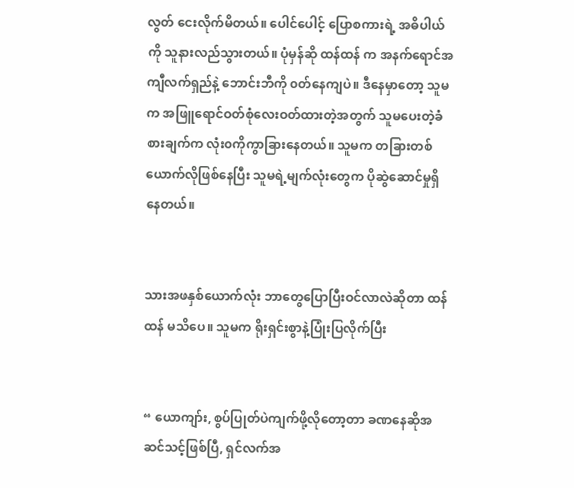လွတ် ငေးလိုက်မိတယ်။ ပေါင်ပေါင့် ပြောစကားရဲ့ အဓိပါယ်ကို သူနားလည်သွားတယ်။ ပုံမှန်ဆို ထန်ထန် က အနက်ရောင်အကျီလက်ရှည်နဲ့ ဘောင်းဘီကို ၀တ်နေကျပဲ။ ဒီနေမှာတော့ သူမက အဖြူရောင်ဝတ်စုံလေးဝတ်ထားတဲ့အတွက် သူမပေးတဲ့ခံစားချက်က လုံး၀ကိုကွာခြားနေတယ်။ သူမက တခြားတစ်ယောက်လိုဖြစ်နေပြီး သူမရဲ့မျက်လုံးတွေက ပိုဆွဲဆောင်မှုရှိနေတယ်။


သားအဖနှစ်ယောက်လုံး ဘာတွေပြောပြီးဝင်လာလဲဆိုတာ ထန်ထန် မသိပေ။ သူမက ရိုးရှင်းစွာနဲ့ပြုံးပြလိုက်ပြီး


“ ယောကျာ်း, စွပ်ပြုတ်ပဲကျက်ဖို့လိုတော့တာ ခဏနေဆိုအဆင်သင့်ဖြစ်ပြီ, ရှင်လက်အ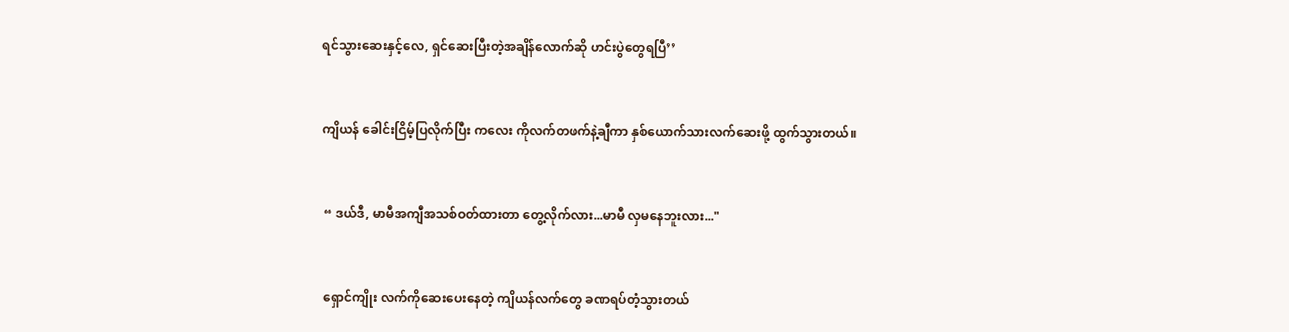ရင်သွားဆေးနှင့်လေ, ရှင်ဆေးပြီးတဲ့အချိန်လောက်ဆို ဟင်းပွဲတွေရပြီ’’


ကျိယန် ခေါင်းငြိမ့်ပြလိုက်ပြီး ကလေး ကိုလက်တဖက်နဲ့ချီကာ နှစ်ယောက်သားလက်ဆေးဖို့ ထွက်သွားတယ်။


 “ ဒယ်ဒီ, မာမီအကျီအသစ်ဝတ်ထားတာ တွေ့လိုက်လား...မာမီ လှမနေဘူးလား..."


 ရှောင်ကျိုး လက်ကိုဆေးပေးနေတဲ့ ကျိယန်လက်တွေ ခဏရပ်တံ့သွားတယ်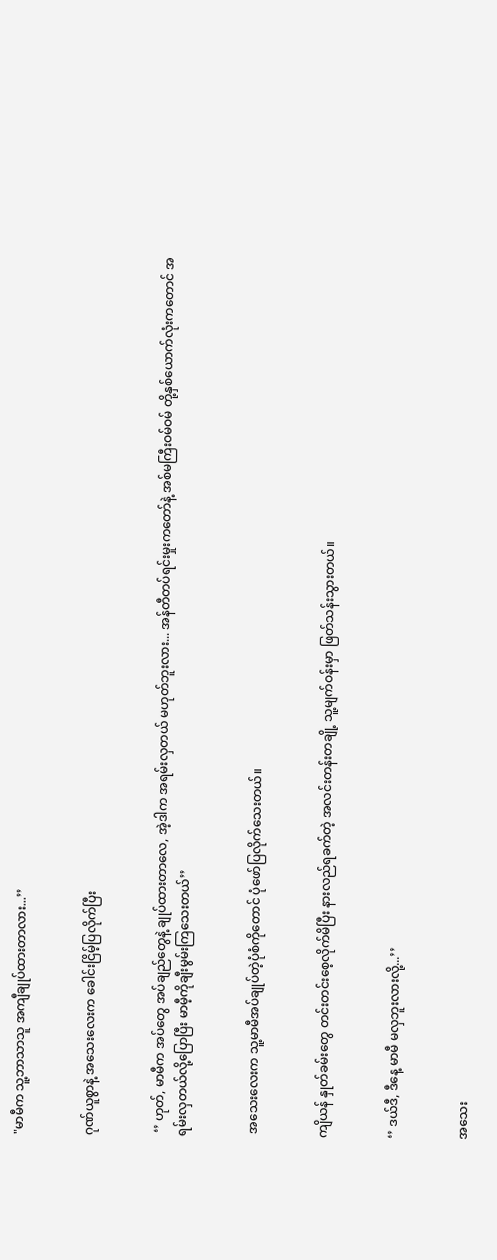"မာမီက သူ့ဘာသာသူ အကျီချုပ်ထားတာလား...’’


ဂုဏ်ယူစွာနဲ့ အသေးလေးက ခေါင်းငြိမ့်ပြလိုက်ပြီး


 ‘’ ဟုတ်, မာမီက အပ်တွေ အပ်ချည်တွေနဲ့ ချုပ်ထားတာလေ, အဲ့ဒါက အရမ်းလှတယ် မဟုတ်ဘူးလား... အန်တီတပ်ရင်းမှုးကတော်နဲ့ အစ်မကြီးဝမ်ဝမ် တို့နှစ်ယောက်လုံးကတောင် အရမ်းလှတယ်လို့ပြောပြီး မာမီ့ကိုချီးမွမ်းကြသေးတယ်’’


 အသေးလေးက သူ့မာမီအပ်ချုပ်တဲ့ပုံစံကိုတောင် ပုံဖော်ပြလိုက်သေးတယ်။


ကျိယန် နှုတ်ခမ်းတွေ တင်းတင်းစေ့လိုက်မိပြီး နားလည်ရခက်တဲ့ အလင်းတန်းတချို့ သူ့မျက်ဝန်းမှာ ဖြတ်သန်းသွားတယ်။


‘’ ဒယ်ဒီ, ဒီနေ့ မာမီ မလှဘူးလားလို့...’’


အသေး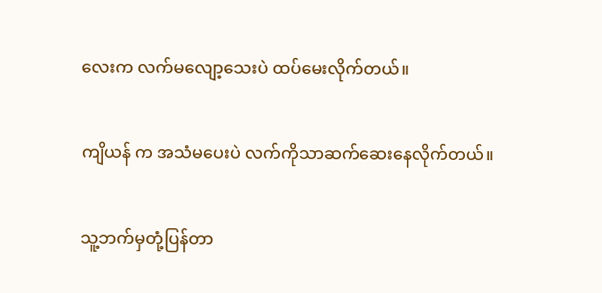လေးက လက်မလျော့သေးပဲ ထပ်မေးလိုက်တယ်။


ကျိယန် က အသံမပေးပဲ လက်ကိုသာဆက်ဆေးနေလိုက်တယ်။


သူ့ဘက်မှတုံ့ပြန်တာ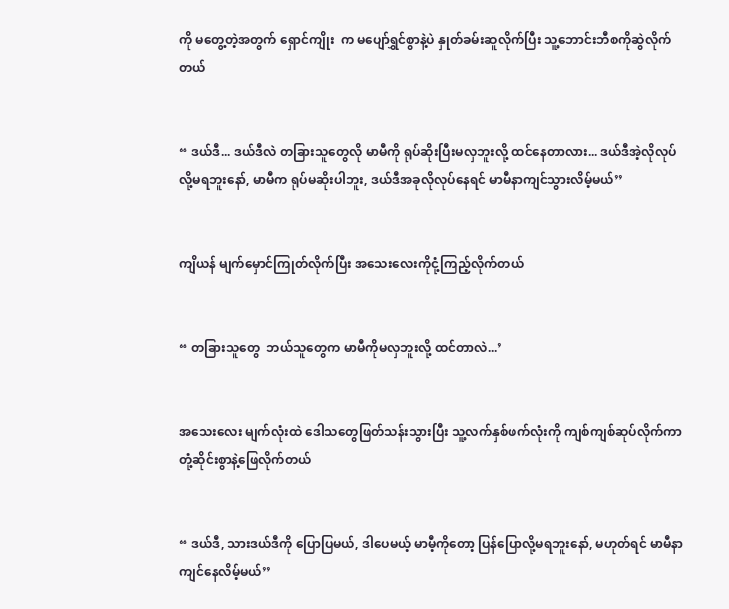ကို မတွေ့တဲ့အတွက် ရှောင်ကျိုး  က မပျော်ရွှင်စွာနဲ့ပဲ နှုတ်ခမ်းဆူလိုက်ပြီး သူ့ဘောင်းဘီစကိုဆွဲလိုက်တယ်


“ ဒယ်ဒီ... ဒယ်ဒီလဲ တခြားသူတွေလို မာမီကို ရုပ်ဆိုးပြီးမလှဘူးလို့ ထင်နေတာလား... ဒယ်ဒီအဲ့လိုလုပ်လို့မရဘူးနော်, မာမီက ရုပ်မဆိုးပါဘူး, ဒယ်ဒီအခုလိုလုပ်နေရင် မာမီနာကျင်သွားလိမ့်မယ်’’


ကျိယန် မျက်မှောင်ကြုတ်လိုက်ပြီး အသေးလေးကိုငုံ့ကြည့်လိုက်တယ်


“ တခြားသူတွေ  ဘယ်သူတွေက မာမီကိုမလှဘူးလို့ ထင်တာလဲ...’


အသေးလေး မျက်လုံးထဲ ဒေါသတွေဖြတ်သန်းသွားပြီး သူ့လက်နှစ်ဖက်လုံးကို ကျစ်ကျစ်ဆုပ်လိုက်ကာ တုံ့ဆိုင်းစွာနဲ့ဖြေလိုက်တယ်


“ ဒယ်ဒီ, သားဒယ်ဒီကို ပြောပြမယ်, ဒါပေမယ့် မာမီ့ကိုတော့ ပြန်ပြောလို့မရဘူးနော်, မဟုတ်ရင် မာမီနာကျင်နေလိမ့်မယ်’’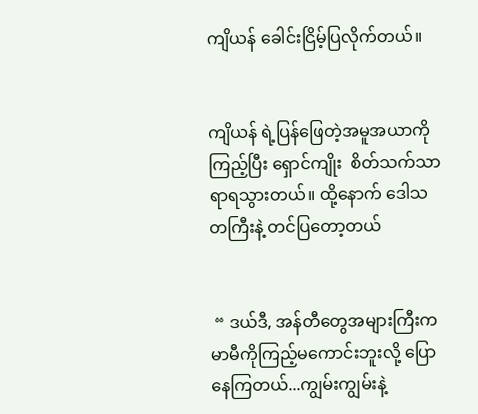ကျိယန် ခေါင်းငြိမ့်ပြလိုက်တယ်။


ကျိယန် ရဲ့ပြန်ဖြေတဲ့အမူအယာကိုကြည့်ပြီး ရှောင်ကျိုး  စိတ်သက်သာရာရသွားတယ်။ ထို့နောက် ဒေါသတကြီးနဲ့ တင်ပြတော့တယ်


 “ ဒယ်ဒီ, အန်တီတွေအများကြီးက မာမီကိုကြည့်မကောင်းဘူးလို့ ပြောနေကြတယ်...ကျွမ်းကျွမ်းနဲ့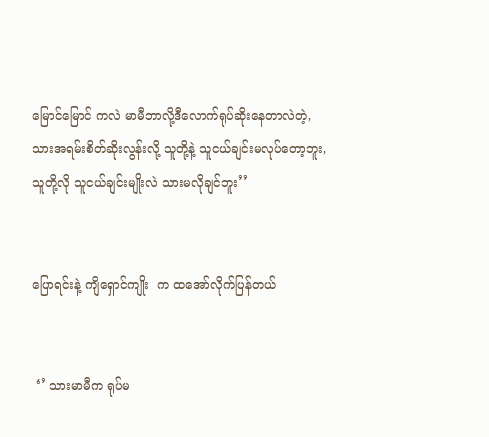မြောင်မြောင် ကလဲ မာမီဘာလို့ဒီလောက်ရုပ်ဆိုးနေတာလဲတဲ့, သားအရမ်းစိတ်ဆိုးလွန်းလို့ သူတို့နဲ့ သူငယ်ချင်းမလုပ်တော့ဘူး, သူတို့လို သူငယ်ချင်းမျိုးလဲ သားမလိုချင်ဘူး’’


ပြောရင်းနဲ့ ကျိရှောင်ကျိုး  က ထအော်လိုက်ပြန်တယ်


 ‘’ သားမာမီက ရုပ်မ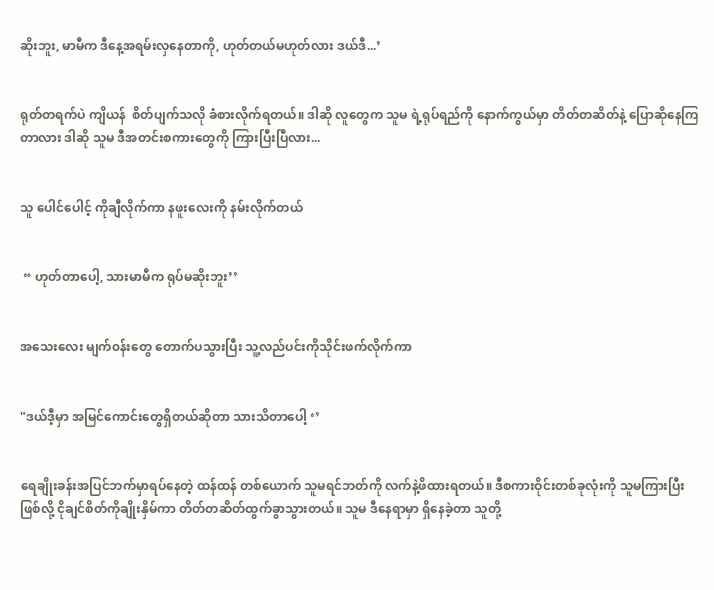ဆိုးဘူး, မာမီက ဒီနေ့အရမ်းလှနေတာကို, ဟုတ်တယ်မဟုတ်လား ဒယ်ဒီ...’


ရုတ်တရက်ပဲ ကျိယန်  စိတ်ပျက်သလို ခံစားလိုက်ရတယ်။ ဒါဆို လူတွေက သူမ ရဲ့ရုပ်ရည်ကို နောက်ကွယ်မှာ တိတ်တဆိတ်နဲ့ ပြောဆိုနေကြတာလား ဒါဆို သူမ ဒီအတင်းစကားတွေကို ကြားပြီးပြီလား...


သူ ပေါင်ပေါင့် ကိုချီလိုက်ကာ နဖူးလေးကို နမ်းလိုက်တယ်


 “ ဟုတ်တာပေါ့, သားမာမီက ရုပ်မဆိုးဘူး’’


အသေးလေး မျက်၀န်းတွေ တောက်ပသွားပြီး သူ့လည်ပင်းကိုသိုင်းဖက်လိုက်ကာ


"ဒယ်ဒီ့မှာ အမြင်ကောင်းတွေရှိတယ်ဆိုတာ သားသိတာပေါ့ ‘’


ရေချိုးခန်းအပြင်ဘက်မှာရပ်နေတဲ့ ထန်ထန် တစ်ယောက် သူမရင်ဘတ်ကို လက်နဲ့ဖိထားရတယ်။ ဒီစကားဝိုင်းတစ်ခုလုံးကို သူမကြားပြီးဖြစ်လို့ ငိုချင်စိတ်ကိုချိုးနှိမ်ကာ တိတ်တဆိတ်ထွက်ခွာသွားတယ်။ သူမ ဒီနေရာမှာ ရှိနေခဲ့တာ သူတို့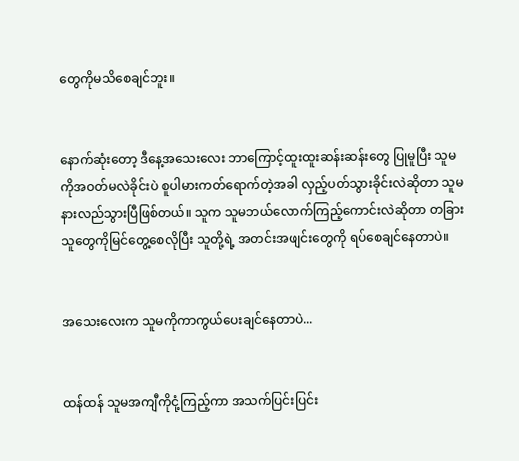တွေကိုမသိစေချင်ဘူး။


နောက်ဆုံးတော့ ဒီနေ့အသေးလေး ဘာကြောင့်ထူးထူးဆန်းဆန်းတွေ ပြုမူပြီး သူမကိုအဝတ်မလဲခိုင်းပဲ စူပါမားကတ်ရောက်တဲ့အခါ လှည့်ပတ်သွားခိုင်းလဲဆိုတာ သူမနားလည်သွားပြီဖြစ်တယ်။ သူက သူမဘယ်လောက်ကြည့်ကောင်းလဲဆိုတာ တခြားသူတွေကိုမြင်တွေ့စေလိုပြီး သူတို့ရဲ့ အတင်းအဖျင်းတွေကို ရပ်စေချင်နေတာပဲ။


အသေးလေးက သူမကိုကာကွယ်ပေးချင်နေတာပဲ...


ထန်ထန် သူမအကျီကိုငုံ့ကြည့်ကာ အသက်ပြင်းပြင်း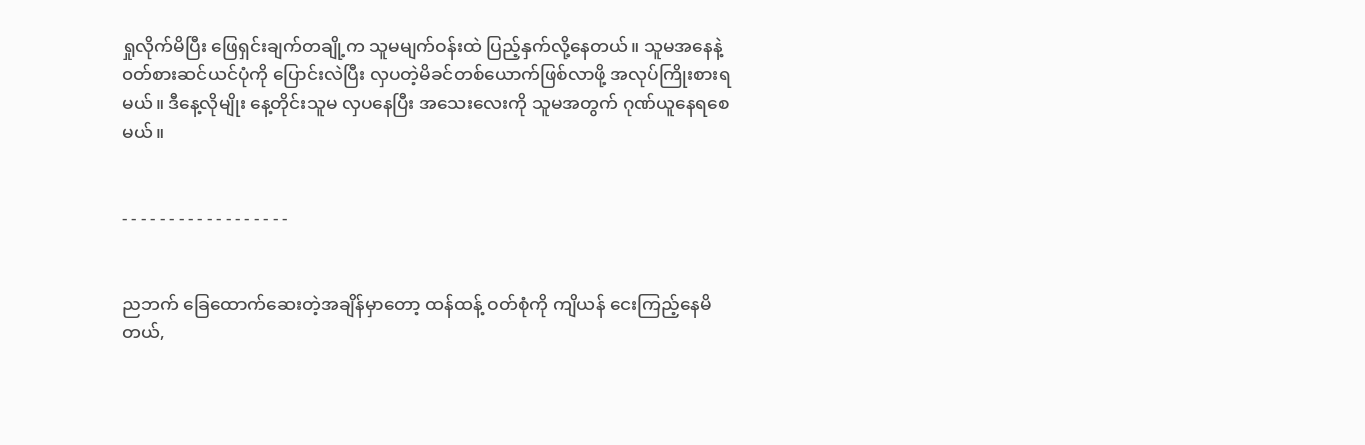ရှုလိုက်မိပြီး ဖြေရှင်းချက်တချို့က သူမမျက်ဝန်းထဲ ပြည့်နှက်လို့နေတယ်။ သူမအနေနဲ့ ၀တ်စားဆင်ယင်ပုံကို ပြောင်းလဲပြီး လှပတဲ့မိခင်တစ်ယောက်ဖြစ်လာဖို့ အလုပ်ကြိုးစားရမယ်။ ဒီနေ့လိုမျိုး နေ့တိုင်းသူမ လှပနေပြီး အသေးလေးကို သူမအတွက် ဂုဏ်ယူနေရစေမယ်။


- - - - - - - - - - - - - - - - - -


ညဘက် ခြေထောက်ဆေးတဲ့အချိန်မှာတော့ ထန်ထန့် ဝတ်စုံကို ကျိယန် ငေးကြည့်နေမိတယ်,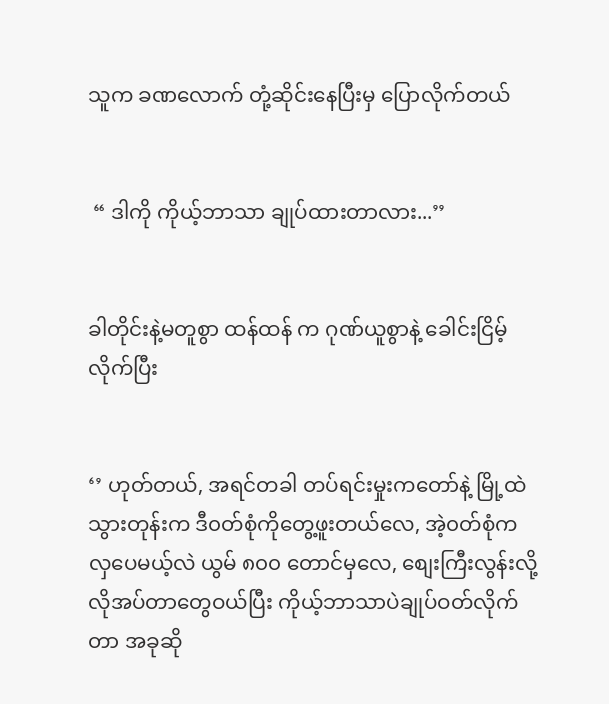သူက ခဏလောက် တုံ့ဆိုင်းနေပြီးမှ ပြောလိုက်တယ်


 “ ဒါကို ကိုယ့်ဘာသာ ချုပ်ထားတာလား...’’


ခါတိုင်းနဲ့မတူစွာ ထန်ထန် က ဂုဏ်ယူစွာနဲ့ ခေါင်းငြိမ့်လိုက်ပြီး


‘’ ဟုတ်တယ်, အရင်တခါ တပ်ရင်းမှုးကတော်နဲ့ မြို့ထဲသွားတုန်းက ဒီ၀တ်စုံကိုတွေ့ဖူးတယ်လေ, အဲ့၀တ်စုံက လှပေမယ့်လဲ ယွမ် ၈၀၀ တောင်မှလေ, စျေးကြီးလွန်းလို့ လိုအပ်တာတွေဝယ်ပြီး ကိုယ့်ဘာသာပဲချုပ်ဝတ်လိုက်တာ အခုဆို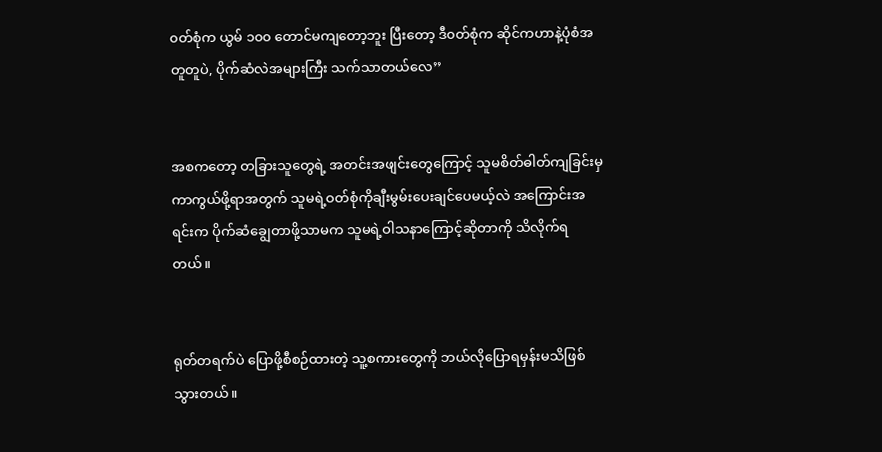၀တ်စုံက ယွမ် ၁၀၀ တောင်မကျတော့ဘူး ပြီးတော့ ဒီ၀တ်စုံက ဆိုင်ကဟာနဲ့ပုံစံအတူတူပဲ, ပိုက်ဆံလဲအများကြီး သက်သာတယ်လေ’’


အစကတော့ တခြားသူတွေရဲ့ အတင်းအဖျင်းတွေကြောင့် သူမစိတ်ဓါတ်ကျခြင်းမှကာကွယ်ဖို့ရာအတွက် သူမရဲ့ဝတ်စုံကိုချီးမွမ်းပေးချင်ပေမယ့်လဲ အကြောင်းအရင်းက ပိုက်ဆံချွေတာဖို့သာမက သူမရဲ့ဝါသနာကြောင့်ဆိုတာကို သိလိုက်ရတယ်။


ရုတ်တရက်ပဲ ပြောဖို့စီစဉ်ထားတဲ့ သူ့စကားတွေကို ဘယ်လိုပြောရမှန်းမသိဖြစ်သွားတယ်။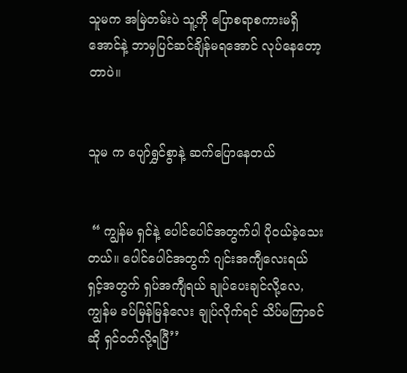သူမက အမြဲတမ်းပဲ သူ့ကို ပြောစရာစကားမရှိအောင်နဲ့ ဘာမှပြင်ဆင်ချိန်မရအောင် လုပ်နေတော့တာပဲ။


သူမ က ပျော်ရွှင်စွာနဲ့ ဆက်ပြောနေတယ်


 “ ကျွန်မ ရှင်နဲ့ ပေါင်ပေါင်အတွက်ပါ ပို၀ယ်ခဲ့သေးတယ်။ ပေါင်ပေါင်အတွက် ဂျင်းအကျီလေးရယ် ရှင့်အတွက် ရှပ်အကျီရယ် ချုပ်ပေးချင်လို့လေ, ကျွန်မ ခပ်မြန်မြန်လေး ချုပ်လိုက်ရင် သိပ်မကြာခင်ဆို ရှင်၀တ်လို့ရပြီ’’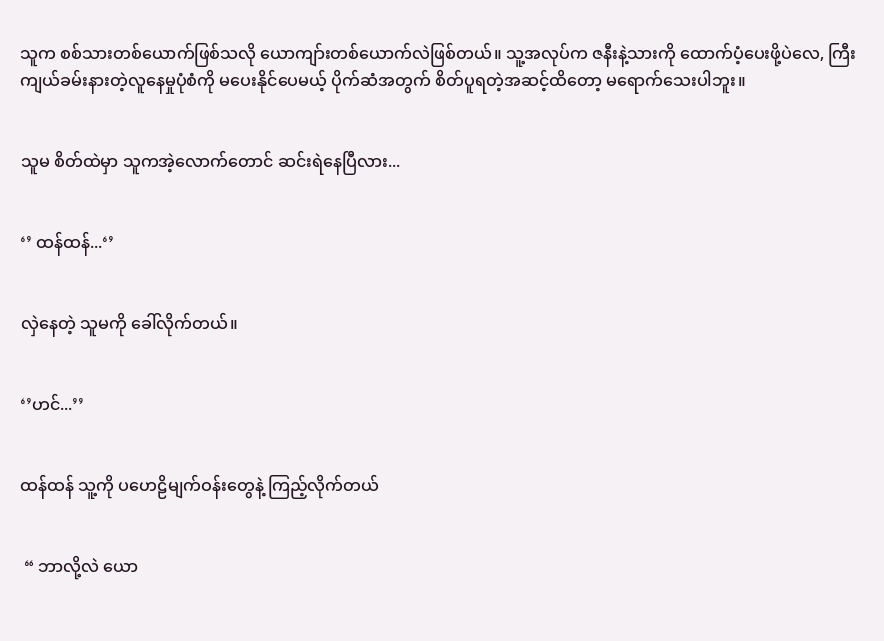သူက စစ်သားတစ်ယောက်ဖြစ်သလို ယောကျာ်းတစ်ယောက်လဲဖြစ်တယ်။ သူ့အလုပ်က ဇနီးနဲ့သားကို ထောက်ပံ့ပေးဖို့ပဲလေ, ကြီးကျယ်ခမ်းနားတဲ့လူနေမှုပုံစံကို မပေးနိုင်ပေမယ့် ပိုက်ဆံအတွက် စိတ်ပူရတဲ့အဆင့်ထိတော့ မရောက်သေးပါဘူး။


သူမ စိတ်ထဲမှာ သူကအဲ့လောက်တောင် ဆင်းရဲနေပြီလား...


‘’ ထန်ထန်...‘’


လှဲနေတဲ့ သူမကို ခေါ်လိုက်တယ်။


‘’ဟင်...’’


ထန်ထန် သူ့ကို ပဟေဠိမျက်ဝန်းတွေနဲ့ ကြည့်လိုက်တယ်


 “ ဘာလို့လဲ ယော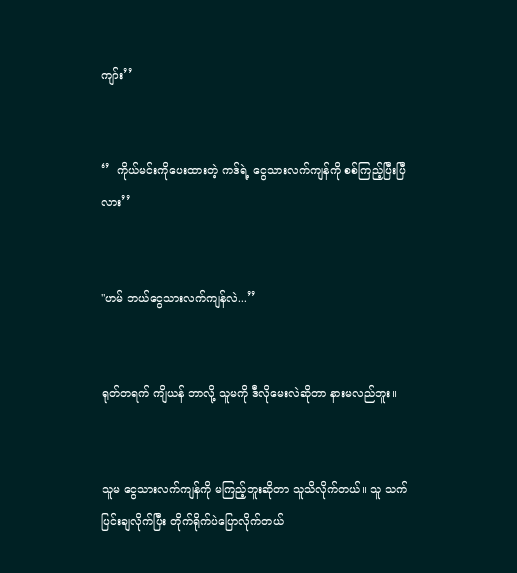ကျာ်း’’


‘’  ကိုယ်မင်းကိုပေးထားတဲ့ ကဒ်ရဲ့ ငွေသားလက်ကျန်ကို စစ်ကြည့်ပြီးပြီလား’’


"ဟမ် ဘယ်ငွေသားလက်ကျန်လဲ...’’


ရုတ်တရက် ကျိယန် ဘာလို့ သူမကို ဒီလိုမေးလဲဆိုတာ နားမလည်ဘူး။


သူမ ငွေသားလက်ကျန်ကို မကြည့်ဘူးဆိုတာ သူသိလိုက်တယ်။ သူ သက်ပြင်းချလိုက်ပြီး တိုက်ရိုက်ပဲပြောလိုက်တယ်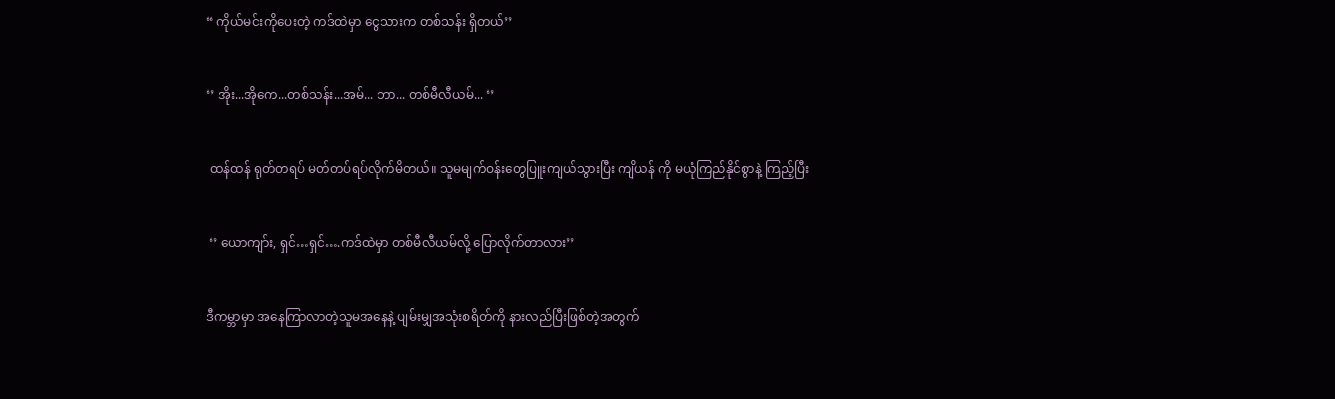“ ကိုယ်မင်းကိုပေးတဲ့ ကဒ်ထဲမှာ ငွေသားက တစ်သန်း ရှိတယ်’’


‘’ အိုး...အိုကေ...တစ်သန်း...အမ်... ဘာ... တစ်မီလီယမ်... ‘’


 ထန်ထန် ရုတ်တရပ် မတ်တပ်ရပ်လိုက်မိတ‌ယ်။ သူမမျက်ဝန်းတွေပြူးကျယ်သွားပြီး ကျိယန် ကို မယုံကြည်နိုင်စွာနဲ့ ကြည့်ပြီး


 ‘’ ယောကျာ်း, ရှင်…ရှင်….ကဒ်ထဲမှာ တစ်မီလီယမ်လို့ ပြောလိုက်တာလား’’


ဒီကမ္ဘာမှာ အနေကြာလာတဲ့သူမအနေနဲ့ ပျမ်းမျှအသုံးစရိတ်ကို နားလည်ပြီးဖြစ်တဲ့အတွက်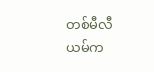တစ်မီလီယမ်က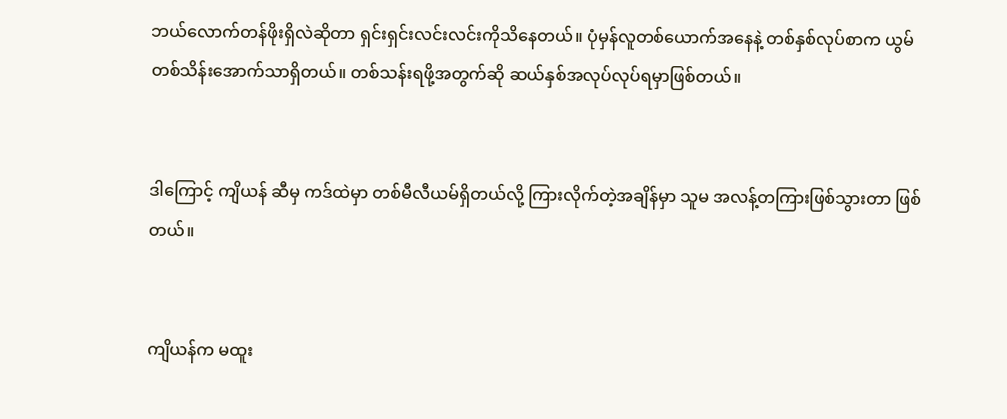ဘယ်လောက်တန်ဖိုးရှိလဲဆိုတာ ရှင်းရှင်းလင်းလင်းကိုသိနေတယ်။ ပုံမှန်လူတစ်ယောက်အနေနဲ့ တစ်နှစ်လုပ်စာက ယွမ်တစ်သိန်းအောက်သာရှိတယ်။ တစ်သန်းရဖို့အတွက်ဆို ဆယ်နှစ်အလုပ်လုပ်ရမှာဖြစ်တယ်။


ဒါကြောင့် ကျိယန် ဆီမှ ကဒ်ထဲမှာ တစ်မီလီယမ်ရှိတယ်လို့ ကြားလိုက်တဲ့အချိန်မှာ သူမ အလန့်တကြားဖြစ်သွားတာ ဖြစ်တယ်။


ကျိယန်က မထူး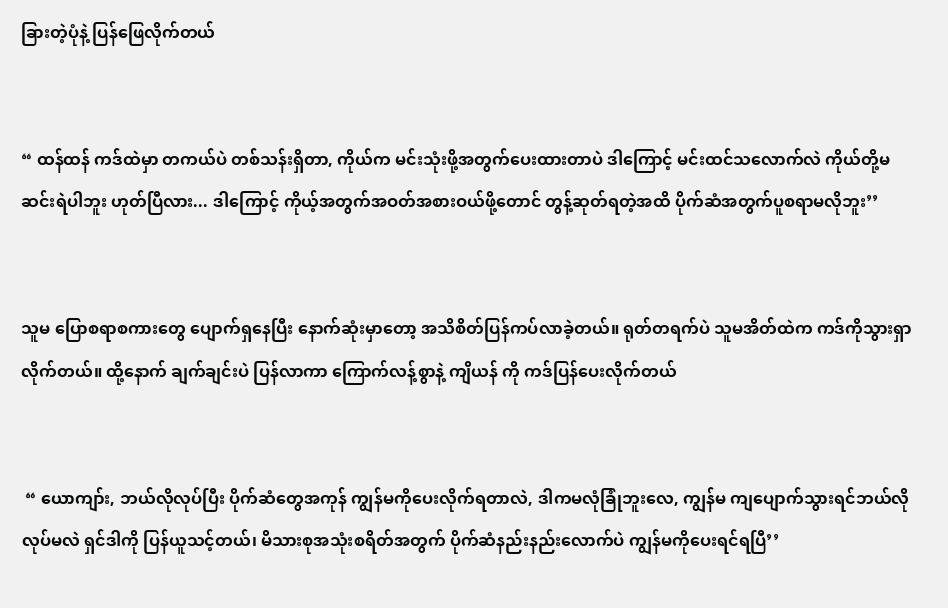ခြားတဲ့ပုံနဲ့ ပြန်ဖြေလိုက်တယ်


“ ထန်ထန် ကဒ်ထဲမှာ တကယ်ပဲ တစ်သန်းရှိတာ, ကိုယ်က မင်းသုံးဖို့အတွက်ပေးထားတာပဲ ဒါကြောင့် မင်းထင်သလောက်လဲ ကိုယ်တို့မဆင်းရဲပါဘူး ဟုတ်ပြီလား... ဒါကြောင့် ကိုယ့်အတွက်အဝတ်အစားဝယ်ဖို့တောင် တွန့်ဆုတ်ရတဲ့အထိ ပိုက်ဆံအတွက်ပူစရာမလိုဘူး’’


သူမ ပြောစရာစကားတွေ ပျောက်ရှနေပြီး နောက်ဆုံးမှာတော့ အသိစိတ်ပြန်ကပ်လာခဲ့တယ်။ ရုတ်တရက်ပဲ သူမအိတ်ထဲက ကဒ်ကိုသွားရှာလိုက်တယ်။ ထို့နောက် ချက်ချင်းပဲ ပြန်လာကာ ကြောက်လန့်စွာနဲ့ ကျိယန် ကို ကဒ်ပြန်ပေးလိုက်တယ်


 “ ယောကျာ်း, ဘယ်လိုလုပ်ပြီး ပိုက်ဆံတွေအကုန် ကျွန်မကိုပေးလိုက်ရတာလဲ, ဒါကမလုံခြုံဘူးလေ, ကျွန်မ ကျပျောက်သွားရင်ဘယ်လိုလုပ်မလဲ ရှင်ဒါကို ပြန်ယူသင့်တယ်၊ မိသားစုအသုံးစရိတ်အတွက် ပိုက်ဆံနည်းနည်းလောက်ပဲ ကျွန်မကိုပေးရင်ရပြီ’’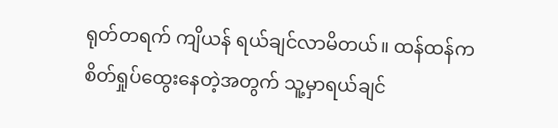ရုတ်တရက် ကျိယန် ရယ်ချင်လာမိတယ်။ ထန်ထန်က စိတ်ရှုပ်ထွေးနေတဲ့အတွက် သူ့မှာရယ်ချင်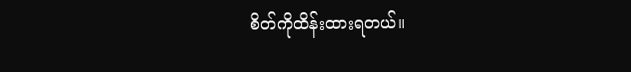စိတ်ကိုထိန်းထားရတယ်။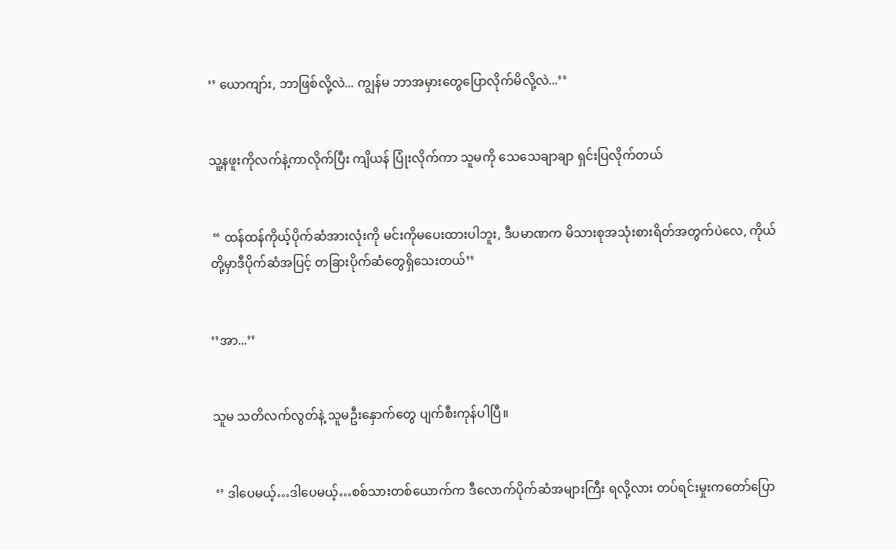‘’ ယောကျာ်း, ဘာဖြစ်လို့လဲ... ကျွန်မ ဘာအမှားတွေပြောလိုက်မိလို့လဲ...’’


သူ့နဖူးကိုလက်နဲ့ကာလိုက်ပြီး ကျိယန် ပြုံးလိုက်ကာ သူမကို သေသေချာချာ ရှင်းပြလိုက်တယ်


 “ ထန်ထန်ကိုယ့်ပိုက်ဆံအားလုံးကို မင်းကိုမပေးထားပါဘူး, ဒီပမာဏက မိသားစုအသုံးစားရိတ်အတွက်ပဲလေ, ကိုယ်တို့မှာဒီပိုက်ဆံအပြင့် တခြားပိုက်ဆံတွေရှိသေးတယ်’’


‘’အာ...’’


သူမ သတိလက်လွတ်နဲ့ သူမဦးနှောက်တွေ ပျက်စီးကုန်ပါပြီ။


 ‘’ ဒါပေမယ့်…ဒါပေမယ့်…စစ်သားတစ်ယောက်က ဒီလောက်ပိုက်ဆံအများကြီး ရလို့လား တပ်ရင်းမှုးကတော်ပြော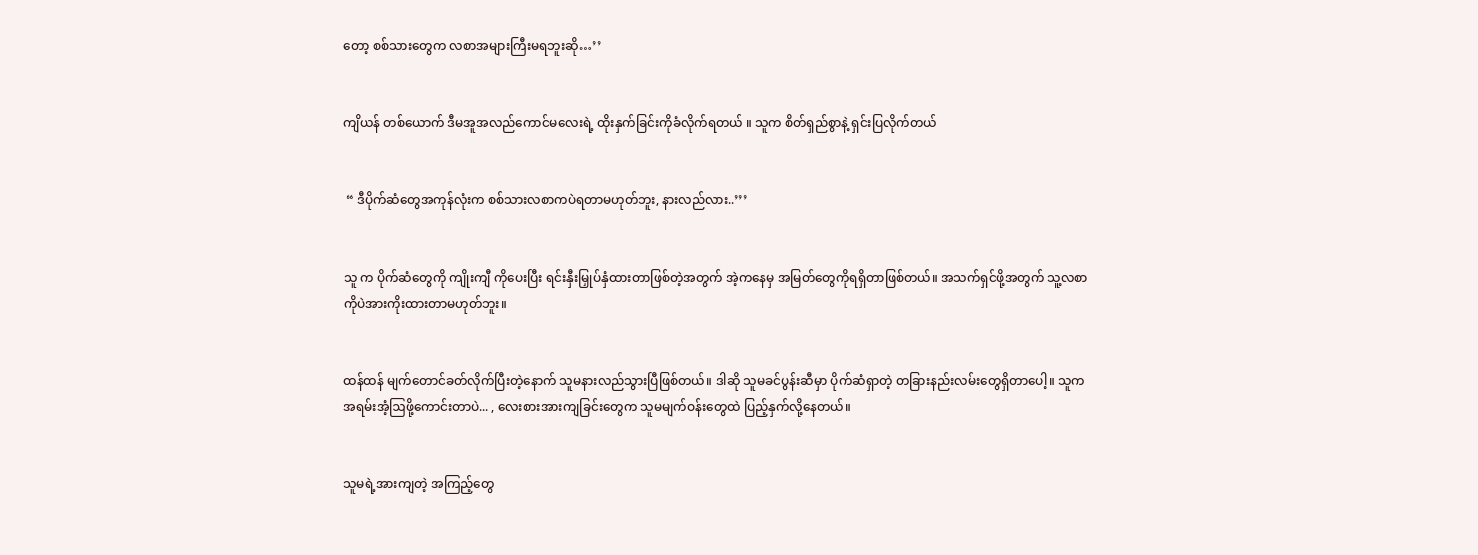တော့ စစ်သားတွေက လစာအများကြီးမရဘူးဆို…’’


ကျိယန် တစ်ယောက် ဒီမအူအလည်ကောင်မလေးရဲ့ ထိုးနှက်ခြင်းကိုခံလိုက်ရတယ် ။ သူက စိတ်ရှည်စွာနဲ့ ရှင်းပြလိုက်တယ်


 “ ဒီပိုက်ဆံတွေအကုန်လုံးက စစ်သားလစာကပဲရတာမဟုတ်ဘူး, နားလည်လား..’’’


သူ က ပိုက်ဆံတွေကို ကျိုးကျီ ကိုပေးပြီး ရင်းနှီးမြှုပ်နှံထားတာဖြစ်တဲ့အတွက် အဲ့ကနေမှ အမြတ်တွေကိုရရှိတာဖြစ်တယ်။ အသက်ရှင်ဖို့အတွက် သူ့လစာကိုပဲအားကိုးထားတာမဟုတ်ဘူး။


ထန်ထန် မျက်တောင်ခတ်လိုက်ပြီးတဲ့နောက် သူမနားလည်သွားပြီဖြစ်တယ်။ ဒါဆို သူမခင်ပွန်းဆီမှာ ပိုက်ဆံရှာတဲ့ တခြားနည်းလမ်းတွေရှိတာပေါ့။ သူက အရမ်းအံ့ဩဖို့ကောင်းတာပဲ... , လေးစားအားကျခြင်းတွေက သူမမျက်ဝန်းတွေထဲ ပြည့်နှက်လို့နေတယ်။


သူမရဲ့အားကျတဲ့ အကြည့်တွေ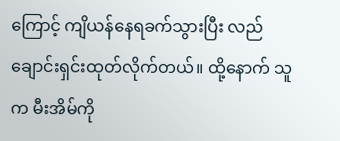ကြောင့် ကျိယန်နေရခက်သွားပြီး လည်ချောင်းရှင်းထုတ်လိုက်တယ်။ ထို့နောက် သူက မီးအိမ်ကို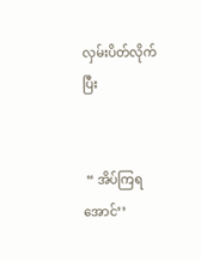လှမ်းပိတ်လိုက်ပြီး


 “ အိပ်ကြရအောင်’’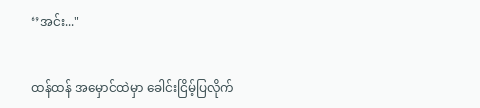‘’အင်း..."


ထန်ထန် အမှောင်ထဲမှာ ခေါင်းငြိမ့်ပြလိုက်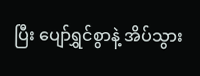ပြီး ပျော်ရွှင်စွာနဲ့ အိပ်သွား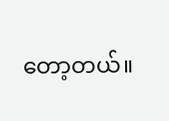တော့တယ်။